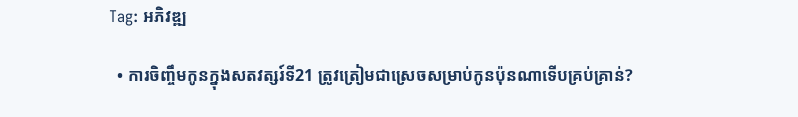Tag: អភិវឌ្ឍ

  • ការចិញ្ចឹមកូនក្នុងសតវត្សរ៍ទី21 ត្រូវត្រៀមជាស្រេចសម្រាប់កូនប៉ុនណាទើបគ្រប់គ្រាន់?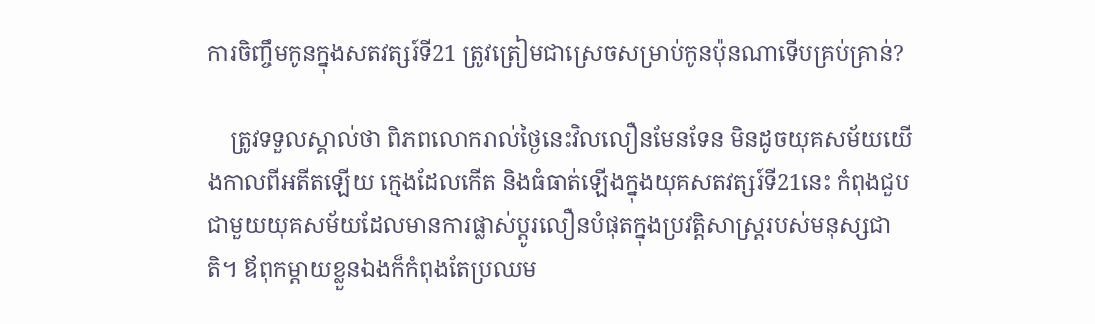ការចិញ្ចឹមកូនក្នុងសតវត្សរ៍ទី21 ត្រូវត្រៀមជាស្រេចសម្រាប់កូនប៉ុនណាទើបគ្រប់គ្រាន់?

    ត្រូវទទួលស្គាល់ថា ពិភពលោករាល់ថ្ងៃនេះវិលលឿនមែនទែន មិនដូចយុគសម័យយើងកាលពីអតីតឡើយ ក្មេងដែលកើត និងធំធាត់ឡើងក្នុងយុគសតវត្សរ៍ទី21នេះ កំពុងជួបជាមួយយុគសម័យដែលមានការផ្លាស់ប្ដូរលឿនបំផុតក្នុងប្រវត្តិសាស្រ្តរបស់មនុស្សជាតិ។ ឪពុកម្ដាយខ្លួនឯងក៏កំពុងតែប្រឈម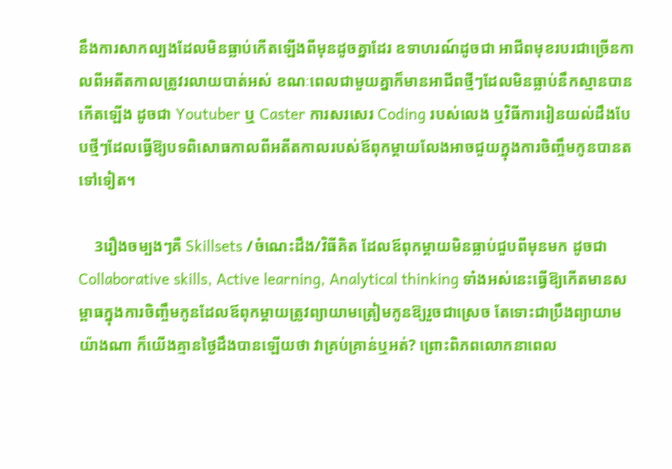នឹងការសាកល្បងដែលមិនធ្លាប់កើតឡើងពីមុនដូចគ្នាដែរ ឧទាហរណ៍ដូចជា អាជីពមុខរបរជាច្រើនកាលពីអតីតកាលត្រូវរលាយបាត់អស់ ខណៈពេលជាមួយគ្នាក៏មានអាជីពថ្មីៗដែលមិនធ្លាប់នឹកស្មានបានកើតឡើង ដូចជា Youtuber ឬ Caster ការសរសេរ Coding របស់លេង ឬវិធីការរៀនយល់ដឹងបែបថ្មីៗដែលធ្វើឱ្យបទពិសោធកាលពីអតីតកាលរបស់ឪពុកម្ដាយលែងអាចជួយក្នុងការចិញ្ចឹមកូនបានតទៅទៀត។

    3រឿងចម្បងៗគឺ Skillsets /ចំណេះដឹង/វិធីគិត ដែលឪពុកម្ដាយមិនធ្លាប់ជួបពីមុនមក ដូចជា Collaborative skills, Active learning, Analytical thinking ទាំងអស់នេះធ្វើឱ្យកើតមានសម្ពាធក្នុងការចិញ្ចឹមកូនដែលឪពុកម្ដាយត្រូវព្យាយាមត្រៀមកូនឱ្យរួចជាស្រេច តែទោះជាប្រឹងព្យាយាមយ៉ាងណា ក៏យើងគ្មានថ្ងៃដឹងបានឡើយថា វាគ្រប់គ្រាន់ឬអត់? ព្រោះពិភពលោកនាពេល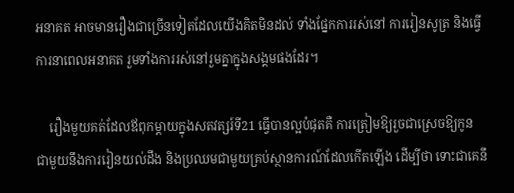អនាគត អាចមានរឿងជាច្រើនទៀតដែលយើងគិតមិនដល់ ទាំងផ្នែកការរស់នៅ ការរៀនសូត្រ និងធ្វើការនាពេលអនាគត រួមទាំងការរស់នៅរួមគ្នាក្នុងសង្គមផងដែរ។

    រឿងមួយគត់ដែលឪពុកម្ដាយក្នុងសតវត្សរ៍ទី21 ធ្វើបានល្អបំផុតគឺ ការត្រៀមឱ្យរួចជាស្រេចឱ្យកូន ជាមួយនឹងការរៀនយល់ដឹង និងប្រឈមជាមួយគ្រប់ស្ថានការណ៍ដែលកើតឡើង ដើម្បីថា ទោះជាគេនឹ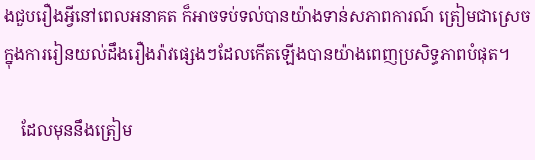ងជួបរឿងអ្វីនៅពេលអនាគត ក៏អាចទប់ទល់បានយ៉ាងទាន់សភាពការណ៍ ត្រៀមជាស្រេចក្នុងការរៀនយល់ដឹងរឿងរ៉ាវផ្សេងៗដែលកើតឡើងបានយ៉ាងពេញប្រសិទ្ធភាពបំផុត។

    ដែលមុននឹងត្រៀម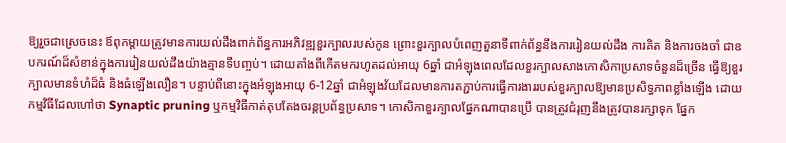ឱ្យរួចជាស្រេចនេះ ឪពុកម្ដាយត្រូវមានការយល់ដឹងពាក់ព័ន្ធការអភិវឌ្ឍខួរក្បាលរបស់កូន ព្រោះខួរក្បាលបំពេញតួនាទីពាក់ព័ន្ធនឹងការរៀនយល់ដឹង ការគិត និងការចងចាំ ជាឧបករណ៍ដ៏សំខាន់ក្នុងការរៀនយល់ដឹងយ៉ាងគ្មានទីបញ្ចប់។ ដោយតាំងពីកើតមករហូតដល់អាយុ 6ឆ្នាំ ជាអំឡុងពេលដែលខួរក្បាលសាងកោសិកាប្រសាទចំនួនដ៏ច្រើន ធ្វើឱ្យខួរក្បាលមានទំហំដ៏ធំ និងធំឡើងលឿន។ បន្ទាប់ពីនោះក្នុងអំឡុងអាយុ 6-12ឆ្នាំ ជាអំឡុងវ័យដែលមានការតភ្ជាប់ការធ្វើការងាររបស់ខួរក្បាលឱ្យមានប្រសិទ្ធភាពខ្លាំងឡើង ដោយកម្មវិធីដែលហៅថា Synaptic pruning ឬកម្មវិធីកាត់តុបតែងចរន្តប្រព័ន្ធប្រសាទ។ កោសិកាខួរក្បាលផ្នែកណាបានប្រើ បានត្រូវជំរុញនឹងត្រូវបានរក្សាទុក ផ្នែក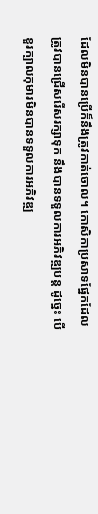ដែលមិនបានប្រើក៏នឹងត្រូវកាត់ចោល។ កោសិកាប្រសាទផ្នែកដែលត្រូវបានជ្រើសរើសរក្សាទុក នឹងបានទទួលការអភិវឌ្ឍបន្ត ដូច្នេះ បើខួរក្បាលកុមារមិនបានទទួលការអភិវឌ្ឍ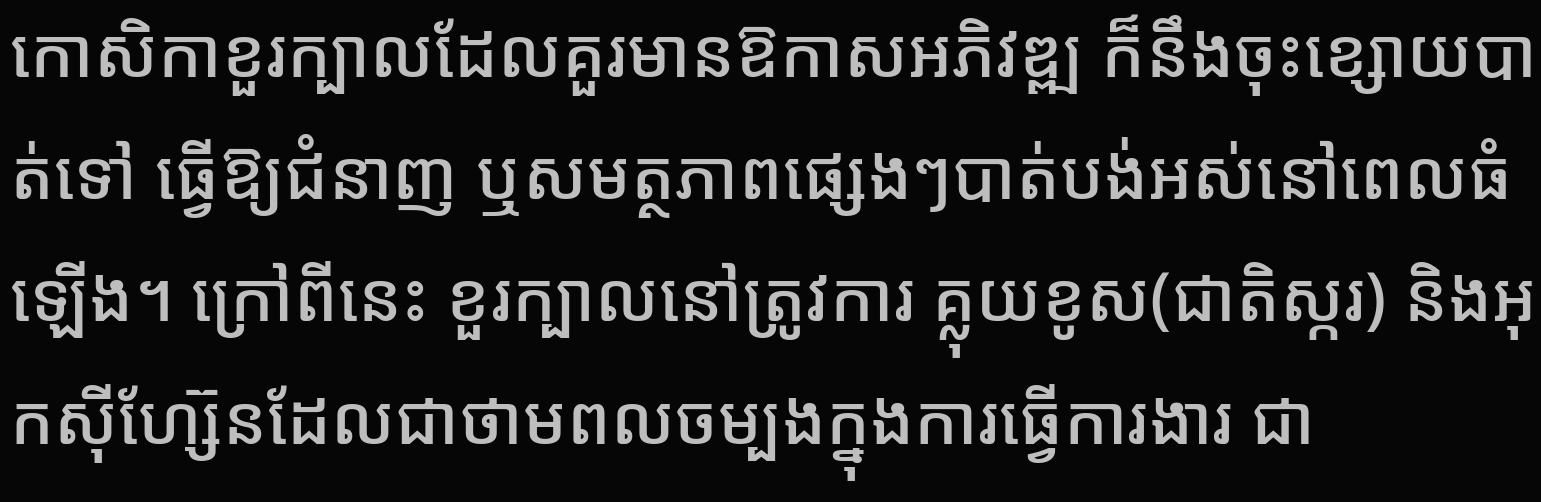កោសិកាខួរក្បាលដែលគួរមានឱកាសអភិវឌ្ឍ ក៏នឹងចុះខ្សោយបាត់ទៅ ធ្វើឱ្យជំនាញ ឬសមត្ថភាពផ្សេងៗបាត់បង់អស់នៅពេលធំឡើង។ ក្រៅពីនេះ ខួរក្បាលនៅត្រូវការ គ្លុយខូស(ជាតិស្ករ) និងអុកស៊ីហ្ស៊ែនដែលជាថាមពលចម្បងក្នុងការធ្វើការងារ ជា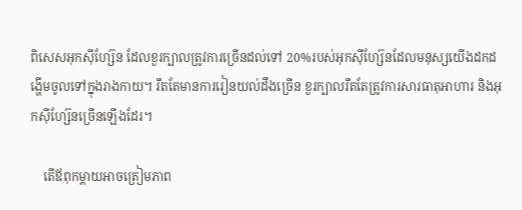ពិសេសអុកស៊ីហ្ស៊ែន ដែលខួរក្បាលត្រូវការច្រើនដល់ទៅ 20%របស់អុកស៊ីហ្ស៊ែនដែលមនុស្សយើងដកដង្ហើមចូលទៅក្នុងរាងកាយ។ រឹតតែមានការរៀនយល់ដឹងច្រើន ខួរក្បាលរឹតតែត្រូវការសារធាតុអាហារ និងអុកស៊ីហ្ស៊ែនច្រើនឡើងដែរ។

    តើឪពុកម្ដាយអាចត្រៀមភាព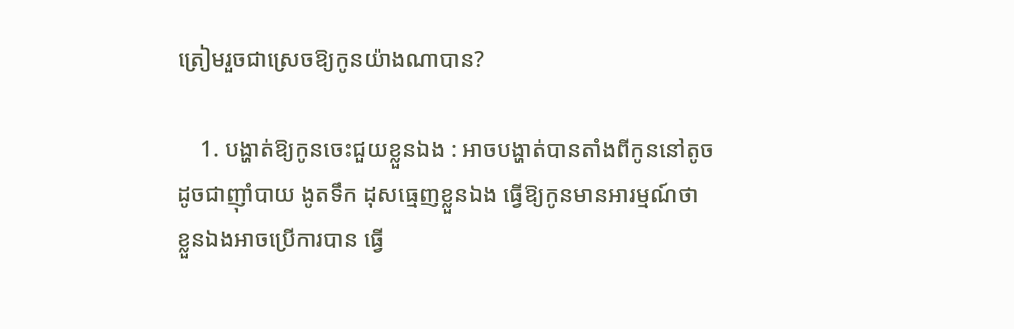ត្រៀមរួចជាស្រេចឱ្យកូនយ៉ាងណាបាន?

    1. បង្ហាត់ឱ្យកូនចេះជួយខ្លួនឯង : អាចបង្ហាត់បានតាំងពីកូននៅតូច ដូចជាញ៉ាំបាយ ងូតទឹក ដុសធ្មេញខ្លួនឯង ធ្វើឱ្យកូនមានអារម្មណ៍ថា ខ្លួនឯងអាចប្រើការបាន ធ្វើ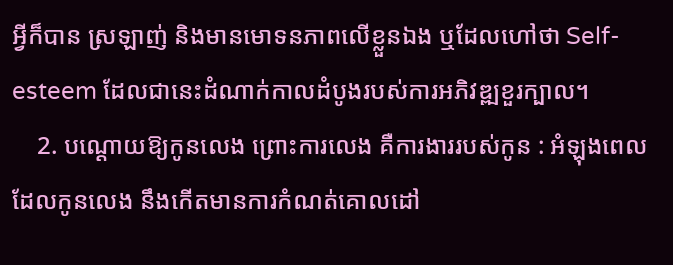អ្វីក៏បាន ស្រឡាញ់ និងមានមោទនភាពលើខ្លួនឯង ឬដែលហៅថា Self-esteem ដែលជានេះដំណាក់កាលដំបូងរបស់ការអភិវឌ្ឍខួរក្បាល។
    2. បណ្ដោយឱ្យកូនលេង ព្រោះការលេង គឺការងាររបស់កូន : អំឡុងពេលដែលកូនលេង នឹងកើតមានការកំណត់គោលដៅ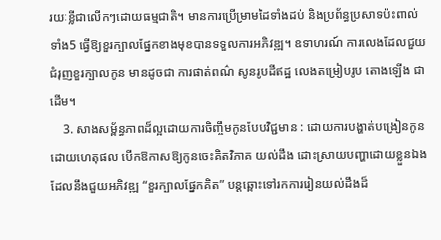រយៈខ្លីជាលើកៗដោយធម្មជាតិ។ មានការប្រើម្រាមដៃទាំងដប់ និងប្រព័ន្ធប្រសាទប៉ះពាល់ទាំង5 ធ្វើឱ្យខួរក្បាលផ្នែកខាងមុខបានទទួលការអភិវឌ្ឍ។ ឧទាហរណ៍ ការលេងដែលជួយជំរុញខួរក្បាលកូន មានដូចជា ការផាត់ពណ៌ សូនរូបដីឥដ្ឋ លេងតម្រៀបរូប តោងឡើង ជាដើម។
    3. សាងសម្ព័ន្ធភាពដ៏ល្អដោយការចិញ្ចឹមកូនបែបវិជ្ជមាន : ដោយការបង្ហាត់បង្រៀនកូនដោយហេតុផល បើកឱកាសឱ្យកូនចេះគិតវិភាគ យល់ដឹង ដោះស្រាយបញ្ហាដោយខ្លួនឯង ដែលនឹងជួយអភិវឌ្ឍ “ខួរក្បាលផ្នែកគិត” បន្តឆ្ពោះទៅរកការរៀនយល់ដឹងដ៏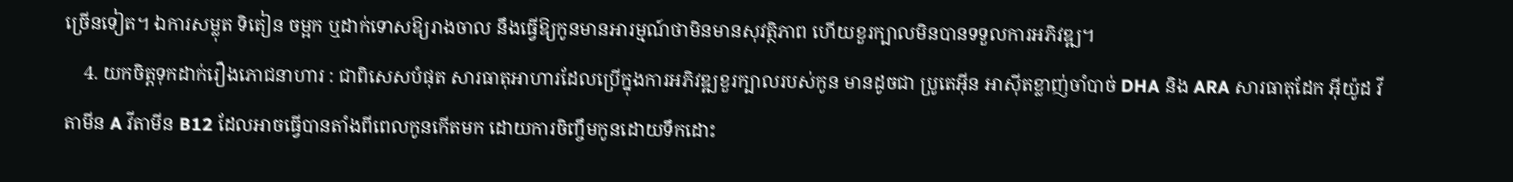ច្រើនទៀត។ ឯការសម្លុត ទិតៀន ចម្អក ឬដាក់ទោសឱ្យរាងចាល នឹងធ្វើឱ្យកូនមានអារម្មណ៍ថាមិនមានសុវត្ថិភាព ហើយខួរក្បាលមិនបានទទួលការអភិវឌ្ឍ។
    4. យកចិត្តទុកដាក់រឿងភោជនាហារ : ជាពិសេសបំផុត សារធាតុអាហារដែលប្រើក្នុងការអភិវឌ្ឍខួរក្បាលរបស់កូន មានដូចជា ប្រូតេអ៊ីន អាស៊ីតខ្លាញ់ចាំបាច់ DHA និង ARA សារធាតុដែក អ៊ីយ៉ូដ វីតាមីន A វីតាមីន B12 ដែលអាចធ្វើបានតាំងពីពេលកូនកើតមក ដោយការចិញ្ចឹមកូនដោយទឹកដោះ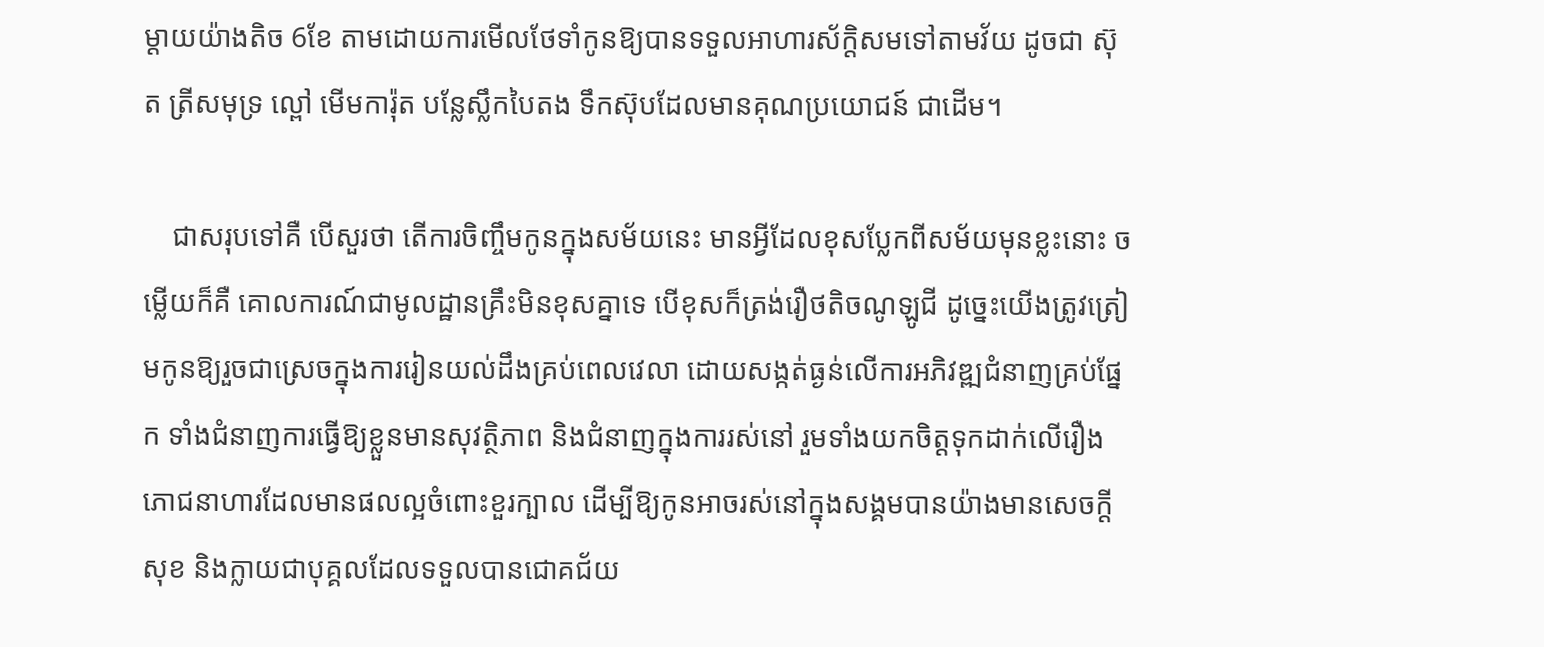ម្ដាយយ៉ាងតិច 6ខែ តាមដោយការមើលថែទាំកូនឱ្យបានទទួលអាហារស័ក្តិសមទៅតាមវ័យ ដូចជា ស៊ុត ត្រីសមុទ្រ ល្ពៅ មើមការ៉ុត បន្លែស្លឹកបៃតង ទឹកស៊ុបដែលមានគុណប្រយោជន៍ ជាដើម។

    ជាសរុបទៅគឺ បើសួរថា តើការចិញ្ចឹមកូនក្នុងសម័យនេះ មានអ្វីដែលខុសប្លែកពីសម័យមុនខ្លះនោះ ចម្លើយក៏គឺ គោលការណ៍ជាមូលដ្ឋានគ្រឹះមិនខុសគ្នាទេ បើខុសក៏ត្រង់រឿថតិចណូឡូជី ដូច្នេះយើងត្រូវត្រៀមកូនឱ្យរួចជាស្រេចក្នុងការរៀនយល់ដឹងគ្រប់ពេលវេលា ដោយសង្កត់ធ្ងន់លើការអភិវឌ្ឍជំនាញគ្រប់ផ្នែក ទាំងជំនាញការធ្វើឱ្យខ្លួនមានសុវត្ថិភាព និងជំនាញក្នុងការរស់នៅ រួមទាំងយកចិត្តទុកដាក់លើរឿងភោជនាហារដែលមានផលល្អចំពោះខួរក្បាល ដើម្បីឱ្យកូនអាចរស់នៅក្នុងសង្គមបានយ៉ាងមានសេចក្ដីសុខ និងក្លាយជាបុគ្គលដែលទទួលបានជោគជ័យ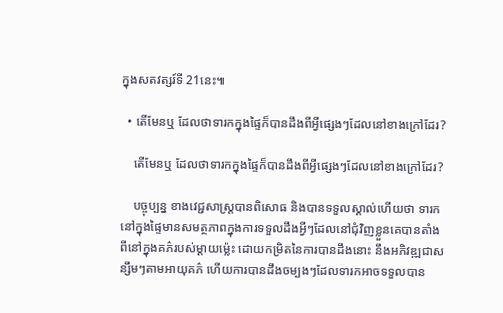ក្នុងសតវត្សរ៍ទី 21នេះ៕

  • តើមែនឬ ដែលថាទារកក្នុងផ្ទៃក៏បានដឹងពីអ្វីផ្សេងៗដែលនៅខាងក្រៅដែរ?

    តើមែនឬ ដែលថាទារកក្នុងផ្ទៃក៏បានដឹងពីអ្វីផ្សេងៗដែលនៅខាងក្រៅដែរ?

    បច្ចុប្បន្ន ខាងវេជ្ជសាស្រ្តបានពិសោធ និងបានទទួលស្គាល់ហើយថា ទារកនៅក្នុងផ្ទៃមានសមត្ថភាពក្នុងការទទួលដឹងអ្វីៗដែលនៅជុំវិញខ្លួនគេបានតាំងពីនៅក្នុងគភ៌របស់ម្ដាយម្ល៉េះ ដោយកម្រិតនៃការបានដឹងនោះ នឹងអភិវឌ្ឍជាសន្សឹមៗតាមអាយុគភ៌ ហើយការបានដឹងចម្បងៗដែលទារកអាចទទួលបាន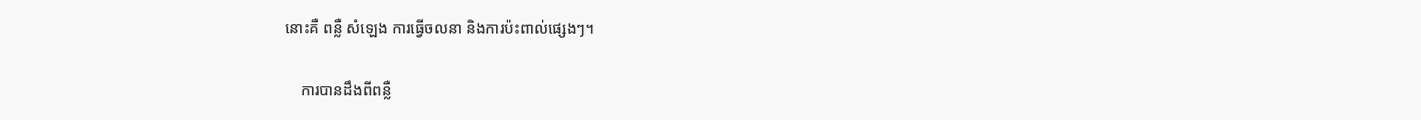នោះគឺ ពន្លឺ សំឡេង ការធ្វើចលនា និងការប៉ះពាល់ផ្សេងៗ។

    ការបានដឹងពីពន្លឺ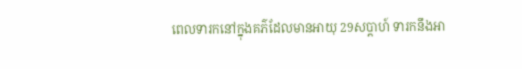ពេលទារកនៅក្នុងគភ៌ដែលមានអាយុ 29សប្ដាហ៍ ទារកនឹងអា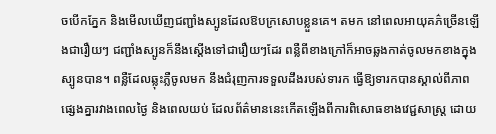ចបើកភ្នែក និងមើលឃើញជញ្ជាំងស្បូនដែលឱបក្រសោបខ្លួនគេ។ តមក នៅពេលអាយុគភ៌ច្រើនឡើងជារឿយៗ ជញ្ជាំងស្បូនក៏នឹងស្ដើងទៅជារឿយៗដែរ ពន្លឺពីខាងក្រៅក៏អាចឆ្លងកាត់ចូលមកខាងក្នុងស្បូនបាន។ ពន្លឺដែលឆ្លុះភ្លឺចូលមក នឹងជំរុញការទទួលដឹងរបស់ទារក ធ្វើឱ្យទារកបានស្គាល់ពីភាពផ្សេងគ្នារវាងពេលថ្ងៃ និងពេលយប់ ដែលព័ត៌មាននេះកើតឡើងពីការពិសោធខាងវេជ្ជសាស្រ្ត ដោយ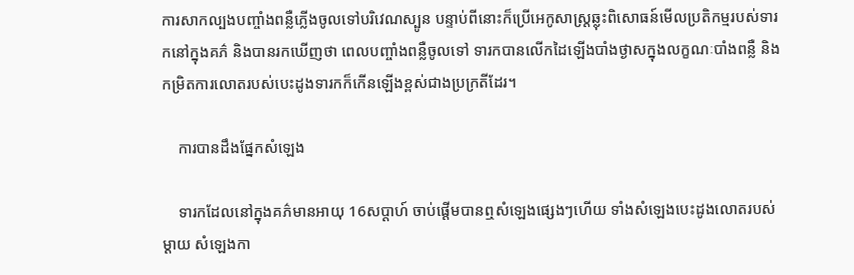ការសាកល្បងបញ្ចាំងពន្លឺភ្លើងចូលទៅបរិវេណស្បូន បន្ទាប់ពីនោះក៏ប្រើអេកូសាស្រ្តឆ្លុះពិសោធន៍មើលប្រតិកម្មរបស់ទារកនៅក្នុងគភ៌ និងបានរកឃើញថា ពេលបញ្ចាំងពន្លឺចូលទៅ ទារកបានលើកដៃឡើងបាំងថ្ងាសក្នុងលក្ខណៈបាំងពន្លឺ និងកម្រិតការលោតរបស់បេះដូងទារកក៏កើនឡើងខ្ពស់ជាងប្រក្រតីដែរ។

    ការបានដឹងផ្នែកសំឡេង

    ទារកដែលនៅក្នុងគភ៌មានអាយុ 16សប្ដាហ៍ ចាប់ផ្ដើមបានឮសំឡេងផ្សេងៗហើយ ទាំងសំឡេងបេះដូងលោតរបស់ម្ដាយ សំឡេងកា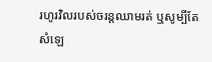រហូរវិលរបស់ចរន្តឈាមរត់ ឬសូម្បីតែសំឡេ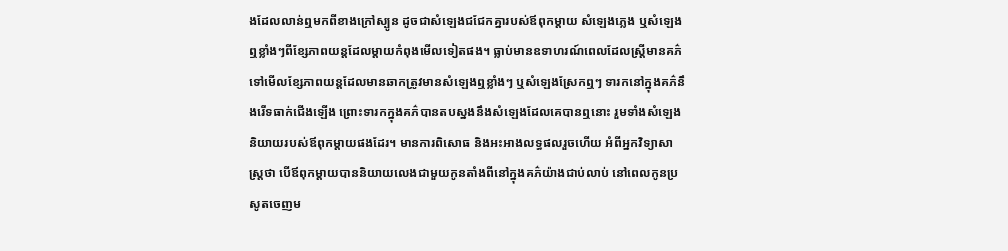ងដែលលាន់ឮមកពីខាងក្រៅស្បូន ដូចជាសំឡេងជជែកគ្នារបស់ឪពុកម្ដាយ សំឡេងភ្លេង ឬសំឡេងឮខ្លាំងៗពីខ្សែភាពយន្តដែលម្ដាយកំពុងមើលទៀតផង។ ធ្លាប់មានឧទាហរណ៍ពេលដែលស្រ្តីមានគភ៌ទៅមើលខ្សែភាពយន្តដែលមានឆាកត្រូវមានសំឡេងឮខ្លាំងៗ ឬសំឡេងស្រែកឮៗ ទារកនៅក្នុងគភ៌នឹងរើទធាក់ជើងឡើង ព្រោះទារកក្នុងគភ៌បានតបស្នងនឹងសំឡេងដែលគេបានឮនោះ រួមទាំងសំឡេងនិយាយរបស់ឪពុកម្ដាយផងដែរ។ មានការពិសោធ និងអះអាងលទ្ធផលរួចហើយ អំពីអ្នកវិទ្យាសាស្រ្តថា បើឪពុកម្ដាយបាននិយាយលេងជាមួយកូនតាំងពីនៅក្នុងគភ៌យ៉ាងជាប់លាប់ នៅពេលកូនប្រសូតចេញម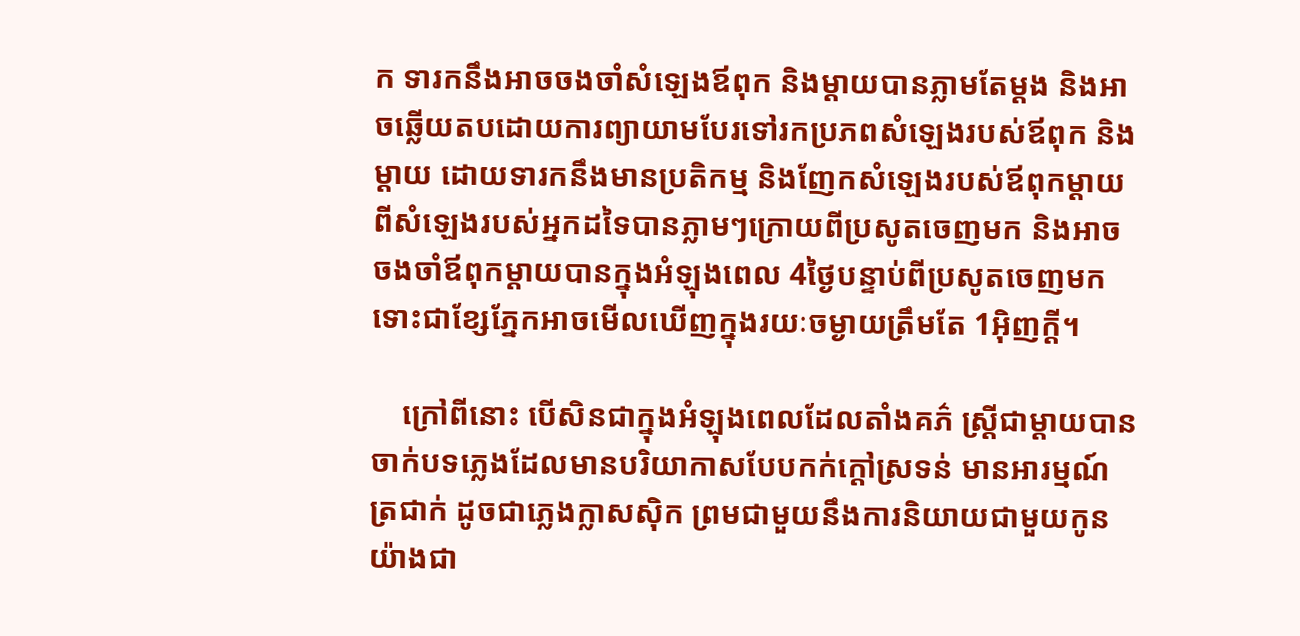ក ទារកនឹងអាចចងចាំសំឡេងឪពុក និងម្ដាយបានភ្លាមតែម្ដង និងអាចឆ្លើយតបដោយការព្យាយាមបែរទៅរកប្រភពសំឡេងរបស់ឪពុក និងម្ដាយ ដោយទារកនឹងមានប្រតិកម្ម និងញែកសំឡេងរបស់ឪពុកម្ដាយ ពីសំឡេងរបស់អ្នកដទៃបានភ្លាមៗក្រោយពីប្រសូតចេញមក និងអាចចងចាំឪពុកម្ដាយបានក្នុងអំឡុងពេល 4ថ្ងៃបន្ទាប់ពីប្រសូតចេញមក ទោះជាខ្សែភ្នែកអាចមើលឃើញក្នុងរយៈចម្ងាយត្រឹមតែ 1អ៊ិញក្ដី។

    ក្រៅពីនោះ បើសិនជាក្នុងអំឡុងពេលដែលតាំងគភ៌ ស្រ្តីជាម្ដាយបានចាក់បទភ្លេងដែលមានបរិយាកាសបែបកក់ក្ដៅស្រទន់ មានអារម្មណ៍ត្រជាក់ ដូចជាភ្លេងក្លាសស៊ិក ព្រមជាមួយនឹងការនិយាយជាមួយកូនយ៉ាងជា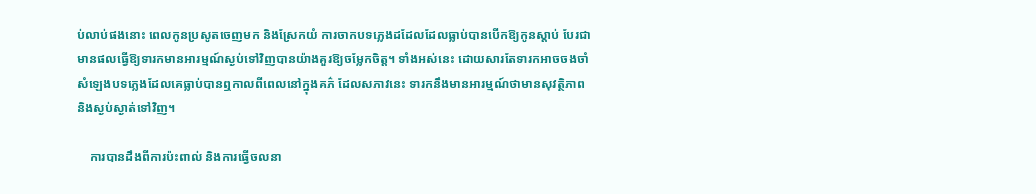ប់លាប់ផងនោះ ពេលកូនប្រសូតចេញមក និងស្រែកយំ ការចាកបទភ្លេងដដែលដែលធ្លាប់បានបើកឱ្យកូនស្ដាប់ បែរជាមានផលធ្វើឱ្យទារកមានអារម្មណ៍ស្ងប់ទៅវិញបានយ៉ាងគួរឱ្យចម្លែកចិត្ត។ ទាំងអស់នេះ ដោយសារតែទារកអាចចងចាំសំឡេងបទភ្លេងដែលគេធ្លាប់បានឮកាលពីពេលនៅក្នុងគភ៌ ដែលសភាវនេះ ទារកនឹងមានអារម្មណ៍ថាមានសុវត្ថិភាព និងស្ងប់ស្ងាត់ទៅវិញ។

    ការបានដឹងពីការប៉ះពាល់ និងការធ្វើចលនា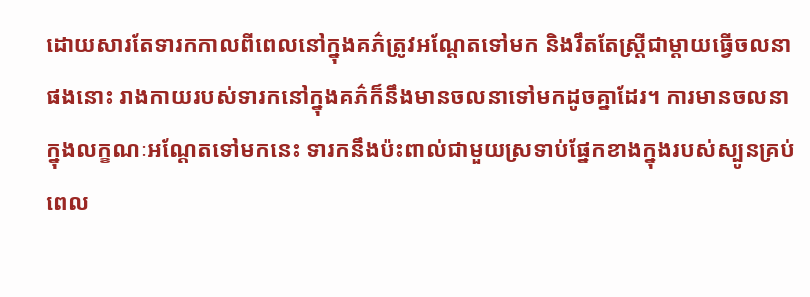ដោយសារតែទារកកាលពីពេលនៅក្នុងគភ៌ត្រូវអណ្ដែតទៅមក និងរឹតតែស្រ្តីជាម្ដាយធ្វើចលនាផងនោះ រាងកាយរបស់ទារកនៅក្នុងគភ៌ក៏នឹងមានចលនាទៅមកដូចគ្នាដែរ។ ការមានចលនាក្នុងលក្ខណៈអណ្ដែតទៅមកនេះ ទារកនឹងប៉ះពាល់ជាមួយស្រទាប់ផ្នែកខាងក្នុងរបស់ស្បូនគ្រប់ពេល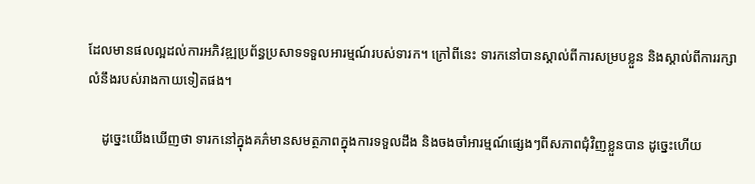ដែលមានផលល្អដល់ការអភិវឌ្ឍប្រព័ន្ធប្រសាទទទួលអារម្មណ៍របស់ទារក។ ក្រៅពីនេះ ទារកនៅបានស្គាល់ពីការសម្របខ្លួន និងស្គាល់ពីការរក្សាលំនឹងរបស់រាងកាយទៀតផង។

    ដូច្នេះយើងឃើញថា ទារកនៅក្នុងគភ៌មានសមត្ថភាពក្នុងការទទួលដឹង និងចងចាំអារម្មណ៍ផ្សេងៗពីសភាពជុំវិញខ្លួនបាន ដូច្នេះហើយ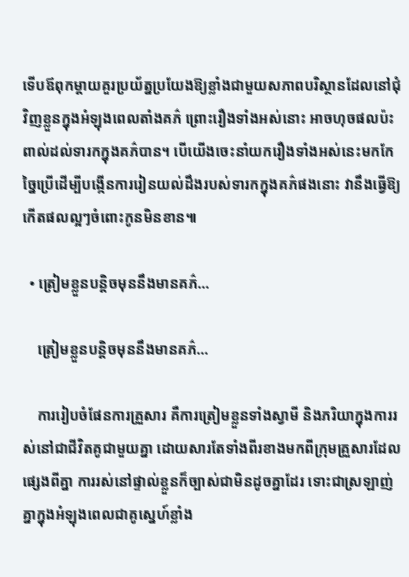ទើបឪពុកម្ដាយគួរប្រយ័ត្នប្រយែងឱ្យខ្លាំងជាមួយសភាពបរិស្ថានដែលនៅជុំវិញខ្លួនក្នុងអំឡុងពេលតាំងគភ៌ ព្រោះរឿងទាំងអស់នោះ អាចហុចផលប៉ះពាល់ដល់ទារកក្នុងគភ៌បាន។ បើយើងចេះនាំយករឿងទាំងអស់នេះមកកែច្នៃប្រើដើម្បីបង្កើនការរៀនយល់ដឹងរបស់ទារកក្នុងគភ៌ផងនោះ វានឹងធ្វើឱ្យកើតផលល្អៗចំពោះកូនមិនខាន៕

  • ត្រៀមខ្លួនបន្តិចមុននឹងមានគភ៌…

    ត្រៀមខ្លួនបន្តិចមុននឹងមានគភ៌…

    ការរៀបចំផែនការគ្រួសារ គឺការត្រៀមខ្លួនទាំងស្វាមី និងភរិយាក្នុងការរស់នៅជាជីវិតគូជាមួយគ្នា ដោយសារតែទាំងពីរខាងមកពីក្រុមគ្រួសារដែលផ្សេងពីគ្នា ការរស់នៅផ្ទាល់ខ្លួនក៏ច្បាស់ជាមិនដូចគ្នាដែរ ទោះជាស្រឡាញ់គ្នាក្នុងអំឡុងពេលជាគូស្នេហ៍ខ្លាំង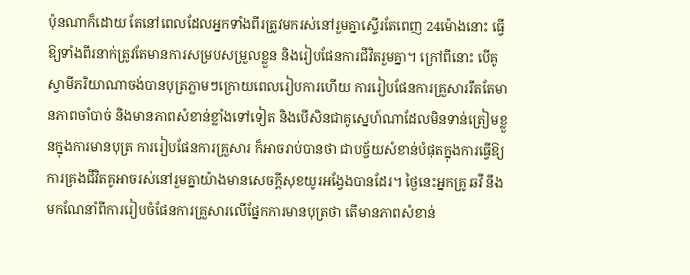ប៉ុនណាក៏ដោយ តែនៅពេលដែលអ្នកទាំងពីរត្រូវមករស់នៅរួមគ្នាស្ទើរតែពេញ 24ម៉ោងនោះ ធ្វើឱ្យទាំងពីរនាក់ត្រូវតែមានការសម្របសម្រួលខ្លួន និងរៀបផែនការជីវិតរួមគ្នា។ ក្រៅពីនោះ បើគូស្វាមីភរិយាណាចង់បានបុត្រភ្លាមៗក្រោយពេលរៀបការហើយ ការរៀបផែនការគ្រួសាររឹតតែមានភាពចាំបាច់ និងមានភាពសំខាន់ខ្លាំងទៅទៀត និងបើសិនជាគូស្នេហ៍ណាដែលមិនទាន់ត្រៀមខ្លួនក្នុងការមានបុត្រ ការរៀបផែនការគ្រួសារ ក៏អាចរាប់បានថា ជាបច្ច័យសំខាន់បំផុតក្នុងការធ្វើឱ្យការគ្រងជីវិតគូអាចរស់នៅរួមគ្នាយ៉ាងមានសេចក្ដីសុខយូរអង្វែងបានដែរ។ ថ្ងៃនេះអ្នកគ្រូ ឆវី នឹងមកណែនាំពីការរៀបចំផែនការគ្រួសារលើផ្នែកការមានបុត្រថា តើមានភាពសំខាន់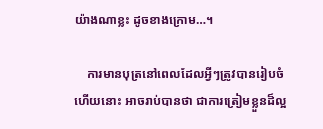យ៉ាងណាខ្លះ ដូចខាងក្រោម…។

    ការមានបុត្រនៅពេលដែលអ្វីៗត្រូវបានរៀបចំហើយនោះ អាចរាប់បានថា ជាការត្រៀមខ្លួនដ៏ល្អ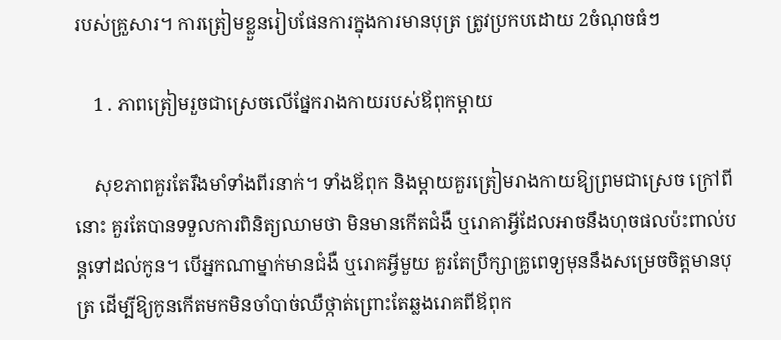របស់គ្រួសារ។ ការត្រៀមខ្លួនរៀបផែនការក្នុងការមានបុត្រ ត្រូវប្រកបដោយ 2ចំណុចធំៗ

    1 . ភាពត្រៀមរួចជាស្រេចលើផ្នែករាងកាយរបស់ឪពុកម្ដាយ

    សុខភាពគួរតែរឹងមាំទាំងពីរនាក់។ ទាំងឪពុក និងម្ដាយគួរត្រៀមរាងកាយឱ្យព្រមជាស្រេច ក្រៅពីនោះ គួរតែបានទទួលការពិនិត្យឈាមថា មិនមានកើតជំងឺ ឬរោគាអ្វីដែលអាចនឹងហុចផលប៉ះពាល់បន្តទៅដល់កូន។ បើអ្នកណាម្នាក់មានជំងឺ ឬរោគអ្វីមួយ គួរតែប្រឹក្សាគ្រូពេទ្យមុននឹងសម្រេចចិត្តមានបុត្រ ដើម្បីឱ្យកូនកើតមកមិនចាំបាច់ឈឺថ្កាត់ព្រោះតែឆ្លងរោគពីឪពុក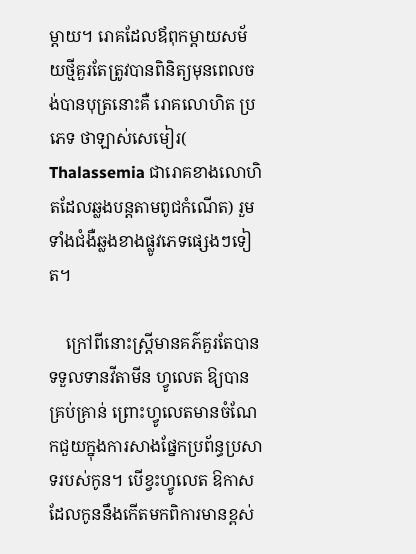ម្ដាយ។ រោគដែលឪពុកម្ដាយសម័យថ្មីគួរតែត្រូវបានពិនិត្យមុនពេលចង់បានបុត្រនោះគឺ រោគលោហិត ប្រភេទ ថាឡាស់សេមៀរ( Thalassemia ជារោគខាងលោហិតដែលឆ្លងបន្តតាមពូជកំណើត) រួមទាំងជំងឺឆ្លងខាងផ្លូវភេទផ្សេងៗទៀត។

    ក្រៅពីនោះស្រ្តីមានគភ៌គួរតែបានទទួលទានវីតាមីន ហ្វូលេត ឱ្យបានគ្រប់គ្រាន់ ព្រោះហ្វូលេតមានចំណែកជួយក្នុងការសាងផ្នែកប្រព័ន្ធប្រសាទរបស់កូន។ បើខ្វះហ្វូលេត ឱកាសដែលកូននឹងកើតមកពិការមានខ្ពស់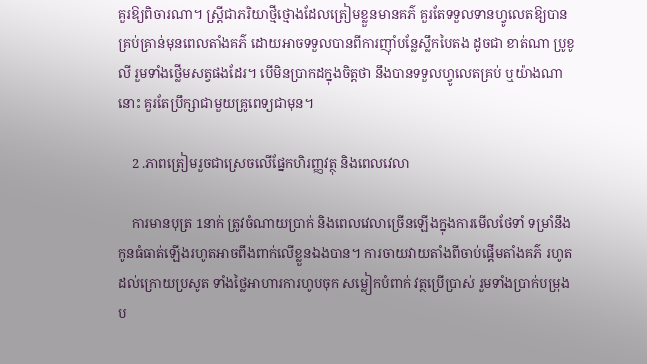គួរឱ្យពិចារណា។ ស្រ្តីជាភរិយាថ្មីថ្មោងដែលត្រៀមខ្លួនមានគភ៌ គួរតែទទួលទានហ្វូលេតឱ្យបានគ្រប់គ្រាន់មុនពេលតាំងគភ៌ ដោយអាចទទួលបានពីការញ៉ាំបន្លែស្លឹកបៃតង ដូចជា ខាត់ណា ប្រូខូលី រួមទាំងថ្លើមសត្វផងដែរ។ បើមិនប្រាកដក្នុងចិត្តថា នឹងបានទទួលហ្វូលេតគ្រប់ ឬយ៉ាងណានោះ គួរតែប្រឹក្សាជាមួយគ្រូពេទ្យជាមុន។

    2 .ភាពត្រៀមរួចជាស្រេចលើផ្នែកហិរញ្ញវត្ថុ និងពេលវេលា

    ការមានបុត្រ 1នាក់ ត្រូវចំណាយប្រាក់ និងពេលវេលាច្រើនឡើងក្នុងការមើលថែទាំ ទម្រាំនឹងកូនធំធាត់ឡើងរហូតអាចពឹងពាក់លើខ្លួនឯងបាន។ ការចាយវាយតាំងពីចាប់ផ្ដើមតាំងគភ៌ រហូតដល់ក្រោយប្រសូត ទាំងថ្លៃអាហារការហូបចុក សម្លៀកបំពាក់ វត្ថប្រើប្រាស់ រួមទាំងប្រាក់បម្រុងប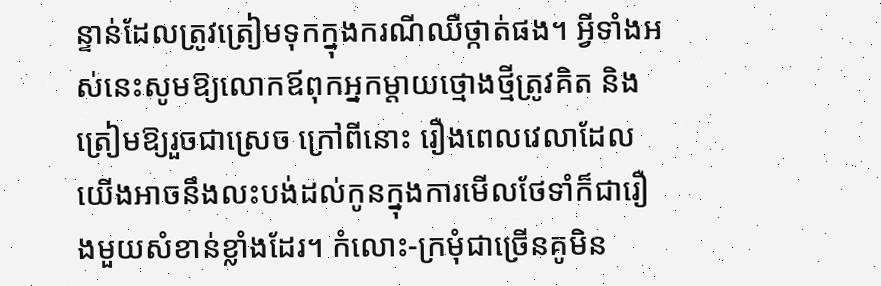ន្ទាន់ដែលត្រូវត្រៀមទុកក្នុងករណីឈឺថ្កាត់ផង។ អ្វីទាំងអស់នេះសូមឱ្យលោកឪពុកអ្នកម្ដាយថ្មោងថ្មីត្រូវគិត និងត្រៀមឱ្យរួចជាស្រេច ក្រៅពីនោះ រឿងពេលវេលាដែលយើងអាចនឹងលះបង់ដល់កូនក្នុងការមើលថែទាំក៏ជារឿងមួយសំខាន់ខ្លាំងដែរ។ កំលោះ-ក្រមុំជាច្រើនគូមិន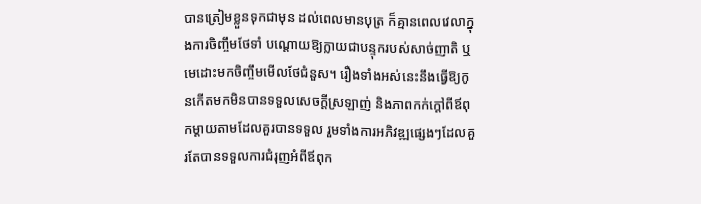បានត្រៀមខ្លួនទុកជាមុន ដល់ពេលមានបុត្រ ក៏គ្មានពេលវេលាក្នុងការចិញ្ចឹមថែទាំ បណ្ដោយឱ្យក្លាយជាបន្ទុករបស់សាច់ញាតិ ឬមេដោះមកចិញ្ចឹមមើលថែជំនួស។ រឿងទាំងអស់នេះនឹងធ្វើឱ្យកូនកើតមកមិនបានទទួលសេចក្ដីស្រឡាញ់ និងភាពកក់ក្ដៅពីឪពុកម្ដាយតាមដែលគួរបានទទួល រួមទាំងការអភិវឌ្ឍផ្សេងៗដែលគួរតែបានទទួលការជំរុញអំពីឪពុក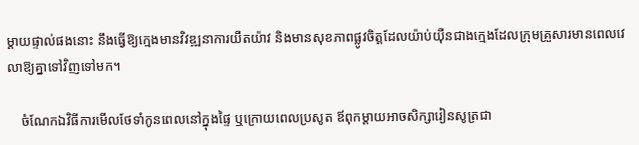ម្ដាយផ្ទាល់ផងនោះ នឹងធ្វើឱ្យក្មេងមានវិវឌ្ឍនាការយឺតយ៉ាវ និងមានសុខភាពផ្លូវចិត្តដែលយ៉ាប់យ៉ឺនជាងក្មេងដែលក្រុមគ្រួសារមានពេលវេលាឱ្យគ្នាទៅវិញទៅមក។

    ចំណែកឯវិធីការមើលថែទាំកូនពេលនៅក្នុងផ្ទៃ ឬក្រោយពេលប្រសូត ឪពុកម្ដាយអាចសិក្សារៀនសូត្រជា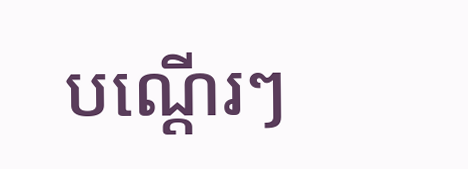បណ្ដើរៗ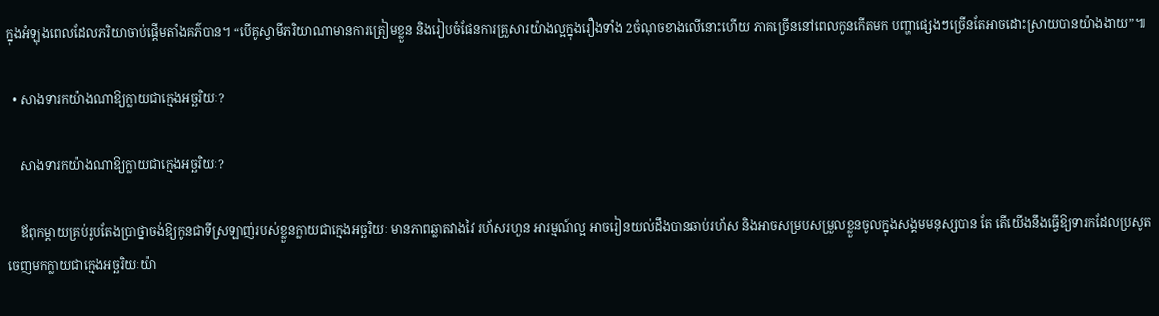ក្នុងអំឡុងពេលដែលភរិយាចាប់ផ្ដើមតាំងគភ៌បាន។ “បើគូស្វាមីភរិយាណាមានការត្រៀមខ្លួន និងរៀបចំផែនការគ្រួសារយ៉ាងល្អក្នុងរឿងទាំង 2ចំណុចខាងលើនោះហើយ ភាគច្រើននៅពេលកូនកើតមក បញ្ហាផ្សេងៗច្រើនតែអាចដោះស្រាយបានយ៉ាងងាយ”៕

  • សាងទារកយ៉ាងណាឱ្យក្លាយជាក្មេងអច្ឆរិយៈ?

    សាងទារកយ៉ាងណាឱ្យក្លាយជាក្មេងអច្ឆរិយៈ?

    ឪពុកម្ដាយគ្រប់រូបតែងប្រាថ្នាចង់ឱ្យកូនជាទីស្រឡាញ់របស់ខ្លួនក្លាយជាក្មេងអច្ឆរិយៈ មានភាពឆ្លាតវាងវៃ រហ័សរហួន អារម្មណ៍ល្អ អាចរៀនយល់ដឹងបានឆាប់រហ័ស និងអាចសម្របសម្រួលខ្លួនចូលក្នុងសង្គមមនុស្សបាន តែ តើយើងនឹងធ្វើឱ្យទារកដែលប្រសូតចេញមកក្លាយជាក្មេងអច្ឆរិយៈយ៉ា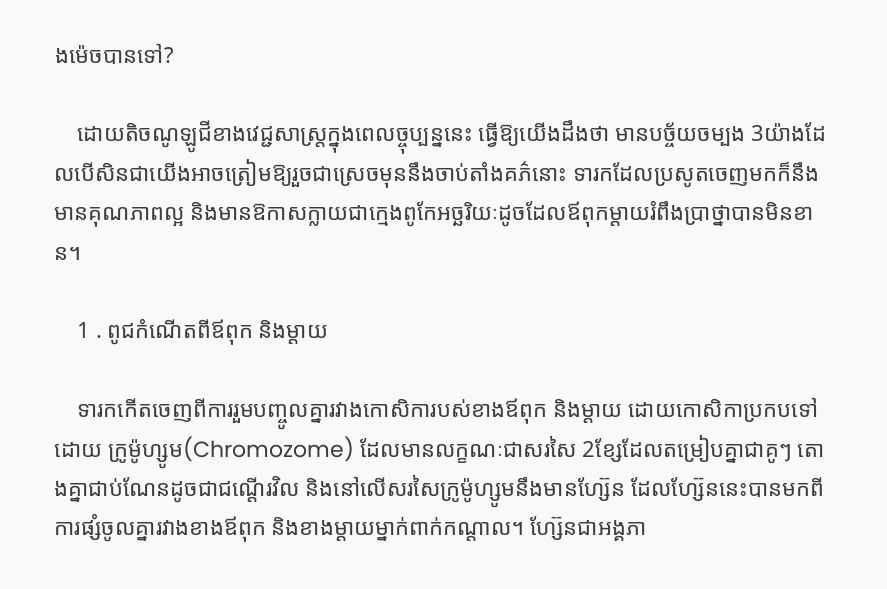ងម៉េចបានទៅ?

    ដោយតិចណូឡូជីខាងវេជ្ជសាស្រ្តក្នុងពេលច្ចុប្បន្ននេះ ធ្វើឱ្យយើងដឹងថា មានបច្ច័យចម្បង 3យ៉ាងដែលបើសិនជាយើងអាចត្រៀមឱ្យរួចជាស្រេចមុននឹងចាប់តាំងគភ៌នោះ ទារកដែលប្រសូតចេញមកក៏នឹងមានគុណភាពល្អ និងមានឱកាសក្លាយជាក្មេងពូកែអច្ឆរិយៈដូចដែលឪពុកម្ដាយរំពឹងប្រាថ្នាបានមិនខាន។

    1 . ពូជកំណើតពីឪពុក និងម្ដាយ

    ទារកកើតចេញពីការរួមបញ្ចូលគ្នារវាងកោសិការបស់ខាងឪពុក និងម្ដាយ ដោយកោសិកាប្រកបទៅដោយ ក្រូម៉ូហ្សូម(Chromozome) ដែលមានលក្ខណៈជាសរសៃ 2ខ្សែដែលតម្រៀបគ្នាជាគូៗ តោងគ្នាជាប់ណែនដូចជាជណ្ដើរវិល និងនៅលើសរសៃក្រូម៉ូហ្សូមនឹងមានហ្ស៊ែន ដែលហ្ស៊ែននេះបានមកពីការផ្សំចូលគ្នារវាងខាងឪពុក និងខាងម្ដាយម្នាក់ពាក់កណ្ដាល។ ហ្ស៊ែនជាអង្គភា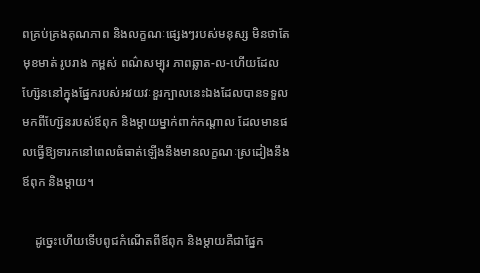ពគ្រប់គ្រងគុណភាព និងលក្ខណៈផ្សេងៗរបស់មនុស្ស មិនថាតែមុខមាត់ រូបរាង កម្ពស់ ពណ៌សម្បុរ ភាពឆ្លាត-ល-ហើយដែលហ្ស៊ែននៅក្នុងផ្នែករបស់អវយវៈខួរក្បាលនេះឯងដែលបានទទួលមកពីហ្ស៊ែនរបស់ឪពុក និងម្ដាយម្នាក់ពាក់កណ្ដាល ដែលមានផលធ្វើឱ្យទារកនៅពេលធំធាត់ឡើងនឹងមានលក្ខណៈស្រដៀងនឹងឪពុក និងម្ដាយ។

    ដូច្នេះហើយទើបពូជកំណើតពីឪពុក និងម្ដាយគឺជាផ្នែក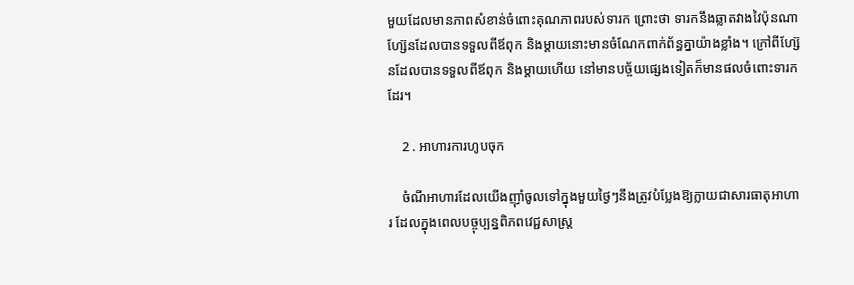មួយដែលមានភាពសំខាន់ចំពោះគុណភាពរបស់ទារក ព្រោះថា ទារកនឹងឆ្លាតវាងវៃប៉ុនណា ហ្ស៊ែនដែលបានទទួលពីឪពុក និងម្ដាយនោះមានចំណែកពាក់ព័ន្ធគ្នាយ៉ាងខ្លាំង។ ក្រៅពីហ្ស៊ែនដែលបានទទួលពីឪពុក និងម្ដាយហើយ នៅមានបច្ច័យផ្សេងទៀតក៏មានផលចំពោះទារកដែរ។

    2 . អាហារការហូបចុក

    ចំណីអាហារដែលយើងញ៉ាំចូលទៅក្នុងមួយថ្ងៃៗនឹងត្រូវបំប្លែងឱ្យក្លាយជាសារធាតុអាហារ ដែលក្នុងពេលបច្ចុប្បន្នពិភពវេជ្ជសាស្រ្ត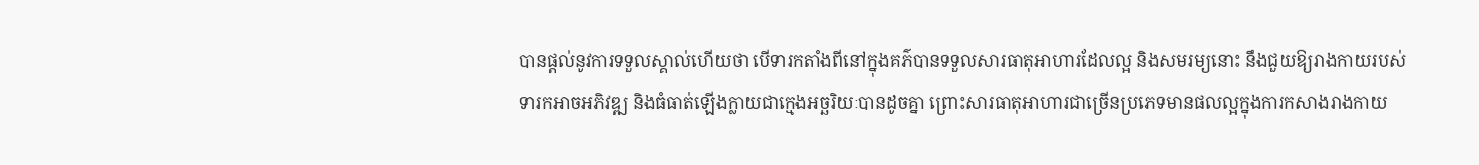បានផ្ដល់នូវការទទួលស្គាល់ហើយថា បើទារកតាំងពីនៅក្នុងគភ៌បានទទួលសារធាតុអាហារដែលល្អ និងសមរម្យនោះ នឹងជួយឱ្យរាងកាយរបស់ទារកអាចអភិវឌ្ឍ និងធំធាត់ឡើងក្លាយជាក្មេងអច្ឆរិយៈបានដូចគ្នា ព្រោះសារធាតុអាហារជាច្រើនប្រភេទមានផលល្អក្នុងការកសាងរាងកាយ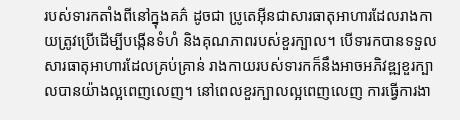របស់ទារកតាំងពីនៅក្នុងគភ៌ ដូចជា ប្រូតេអ៊ីនជាសារធាតុអាហារដែលរាងកាយត្រូវប្រើដើម្បីបង្កើនទំហំ និងគុណភាពរបស់ខួរក្បាល។ បើទារកបានទទួលសារធាតុអាហារដែលគ្រប់គ្រាន់ រាងកាយរបស់ទារកក៏នឹងអាចអភិវឌ្ឍខួរក្បាលបានយ៉ាងល្អពេញលេញ។ នៅពេលខួរក្បាលល្អពេញលេញ ការធ្វើការងា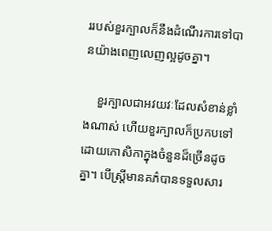ររបស់ខួរក្បាលក៏នឹងដំណើរការទៅបានយ៉ាងពេញលេញល្អដូចគ្នា។

    ខួរក្បាលជាអវយវៈដែលសំខាន់ខ្លាំងណាស់ ហើយខួរក្បាលក៏ប្រកបទៅដោយកោសិកាក្នុងចំនួនដ៏ច្រើនដូចគ្នា។ បើស្រ្តីមានគភ៌បានទទួលសារ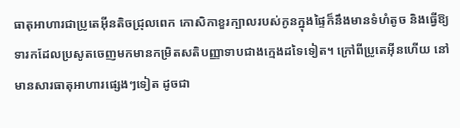ធាតុអាហារជាប្រូតេអ៊ីនតិចជ្រុលពេក កោសិកាខួរក្បាលរបស់កូនក្នុងផ្ទៃក៏នឹងមានទំហំតូច និងធ្វើឱ្យទារកដែលប្រសូតចេញមកមានកម្រិតសតិបញ្ញាទាបជាងក្មេងដទៃទៀត។ ក្រៅពីប្រូតេអ៊ីនហើយ នៅមានសារធាតុអាហារផ្សេងៗទៀត ដូចជា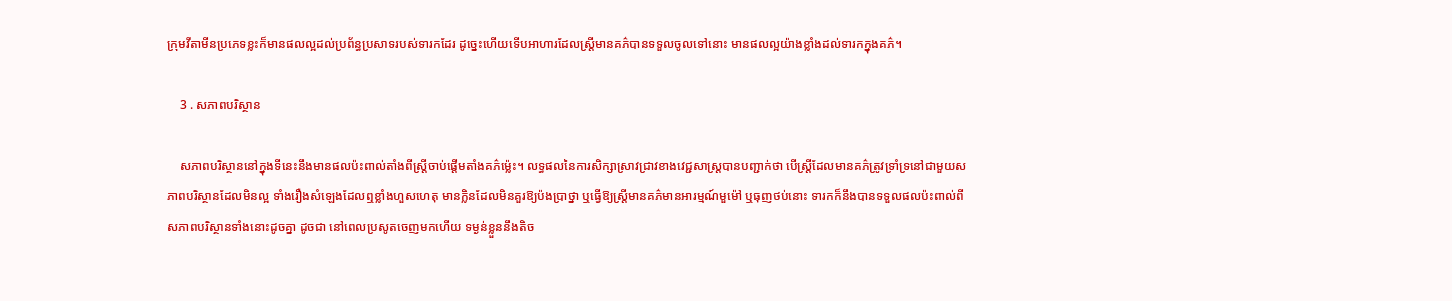ក្រុមវីតាមីនប្រភេទខ្លះក៏មានផលល្អដល់ប្រព័ន្ធប្រសាទរបស់ទារកដែរ ដូច្នេះហើយទើបអាហារដែលស្រ្តីមានគភ៌បានទទួលចូលទៅនោះ មានផលល្អយ៉ាងខ្លាំងដល់ទារកក្នុងគភ៌។

    3 . សភាពបរិស្ថាន

    សភាពបរិស្ថាននៅក្នុងទីនេះនឹងមានផលប៉ះពាល់តាំងពីស្រ្តីចាប់ផ្ដើមតាំងគភ៌ម្ល៉េះ។ លទ្ធផលនៃការសិក្សាស្រាវជ្រាវខាងវេជ្ជសាស្រ្តបានបញ្ជាក់ថា បើស្រ្តីដែលមានគភ៌ត្រូវទ្រាំទ្រនៅជាមួយសភាពបរិស្ថានដែលមិនល្អ ទាំងរឿងសំឡេងដែលឮខ្លាំងហួសហេតុ មានក្លិនដែលមិនគួរឱ្យប៉ងប្រាថ្នា ឬធ្វើឱ្យស្រ្តីមានគភ៌មានអារម្មណ៍មួម៉ៅ ឬធុញថប់នោះ ទារកក៏នឹងបានទទួលផលប៉ះពាល់ពីសភាពបរិស្ថានទាំងនោះដូចគ្នា ដូចជា នៅពេលប្រសូតចេញមកហើយ ទម្ងន់ខ្លួននឹងតិច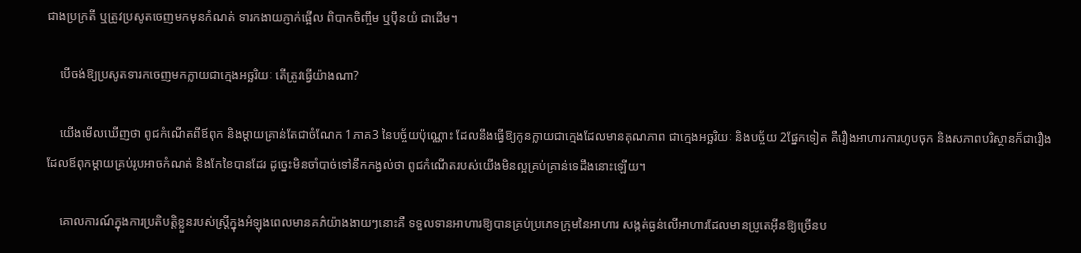ជាងប្រក្រតី ឬត្រូវប្រសូតចេញមកមុនកំណត់ ទារកងាយភ្ញាក់ផ្អើល ពិបាកចិញ្ចឹម ឬប៉ឹនយំ ជាដើម។

    បើចង់ឱ្យប្រសូតទារកចេញមកក្លាយជាក្មេងអច្ឆរិយៈ តើត្រូវធ្វើយ៉ាងណា?

    យើងមើលឃើញថា ពូជកំណើតពីឪពុក និងម្ដាយគ្រាន់តែជាចំណែក 1ភាគ3 នៃបច្ច័យប៉ុណ្ណោះ ដែលនឹងធ្វើឱ្យកូនក្លាយជាក្មេងដែលមានគុណភាព ជាក្មេងអច្ឆរិយៈ និងបច្ច័យ 2ផ្នែកទៀត គឺរឿងអាហារការហូបចុក និងសភាពបរិស្ថានក៏ជារឿងដែលឪពុកម្ដាយគ្រប់រូបអាចកំណត់ និងកែខៃបានដែរ ដូច្នេះមិនចាំបាច់ទៅនឹកកង្វល់ថា ពូជកំណើតរបស់យើងមិនល្អគ្រប់គ្រាន់ទេដឹងនោះឡើយ។

    គោលការណ៍ក្នុងការប្រតិបត្តិខ្លួនរបស់ស្រ្តីក្នុងអំឡុងពេលមានគភ៌យ៉ាងងាយៗនោះគឺ ទទួលទានអាហារឱ្យបានគ្រប់ប្រភេទក្រុមនៃអាហារ សង្កត់ធ្ងន់លើអាហារដែលមានប្រូតេអ៊ីនឱ្យច្រើនប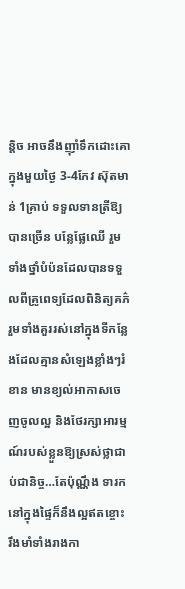ន្តិច អាចនឹងញ៉ាំទឹកដោះគោក្នុងមួយថ្ងៃ 3-4កែវ ស៊ុតមាន់ 1គ្រាប់ ទទួលទានត្រីឱ្យបានច្រើន បន្លែផ្លែឈើ រួមទាំងថ្នាំបំប៉នដែលបានទទួលពីគ្រូពេទ្យដែលពិនិត្យគភ៌ រួមទាំងគួររស់នៅក្នុងទីកន្លែងដែលគ្មានសំឡេងខ្លាំងៗរំខាន មានខ្យល់អាកាសចេញចូលល្អ និងថែរក្សាអារម្មណ៍របស់ខ្លួនឱ្យស្រស់ថ្លាជាប់ជានិច្ច…តែប៉ុណ្ណឹង ទារកនៅក្នុងផ្ទៃក៏នឹងល្អឥតខ្ចោះ រឹងមាំទាំងរាងកា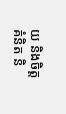យ និងចិត្តគំនិត និ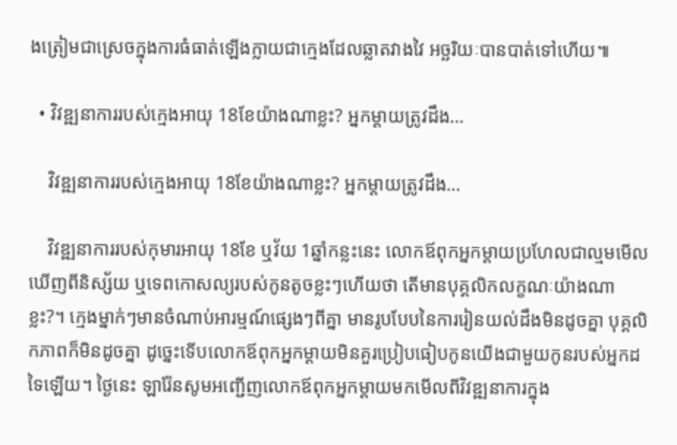ងត្រៀមជាស្រេចក្នុងការធំធាត់ឡើងក្លាយជាក្មេងដែលឆ្លាតវាងវៃ អច្ឆរិយៈបានបាត់ទៅហើយ៕

  • វិវឌ្ឍនាការរបស់ក្មេងអាយុ 18ខែយ៉ាងណាខ្លះ? អ្នកម្ដាយត្រូវដឹង…

    វិវឌ្ឍនាការរបស់ក្មេងអាយុ 18ខែយ៉ាងណាខ្លះ? អ្នកម្ដាយត្រូវដឹង…

    វិវឌ្ឍនាការរបស់កុមារអាយុ 18ខែ ឬវ័យ 1ឆ្នាំកន្លះនេះ លោកឪពុកអ្នកម្ដាយប្រហែលជាល្មមមើលឃើញពីនិស្ស័យ ឬទេពកោសល្យរបស់កូនតូចខ្លះៗហើយថា តើមានបុគ្គលិកលក្ខណៈយ៉ាងណាខ្លះ?។ ក្មេងម្នាក់ៗមានចំណាប់អារម្មណ៍ផ្សេងៗពីគ្នា មានរូបបែបនៃការរៀនយល់ដឹងមិនដូចគ្នា បុគ្គលិកភាពក៏មិនដូចគ្នា ដូច្នេះទើបលោកឪពុកអ្នកម្ដាយមិនគួរប្រៀបធៀបកូនយើងជាមួយកូនរបស់អ្នកដទៃឡើយ។ ថ្ងៃនេះ ឡារ៉ែនសូមអញ្ជើញលោកឪពុកអ្នកម្ដាយមកមើលពីវិវឌ្ឍនាការក្នុង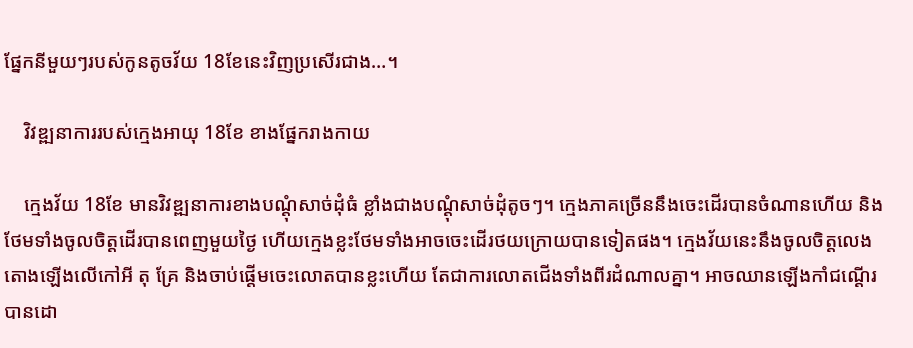ផ្នែកនីមួយៗរបស់កូនតូចវ័យ 18ខែនេះវិញប្រសើរជាង…។

    វិវឌ្ឍនាការរបស់ក្មេងអាយុ 18ខែ ខាងផ្នែករាងកាយ

    ក្មេងវ័យ 18ខែ មានវិវឌ្ឍនាការខាងបណ្ដុំសាច់ដុំធំ ខ្លាំងជាងបណ្ដុំសាច់ដុំតូចៗ។ ក្មេងភាគច្រើននឹងចេះដើរបានចំណានហើយ និងថែមទាំងចូលចិត្តដើរបានពេញមួយថ្ងៃ ហើយក្មេងខ្លះថែមទាំងអាចចេះដើរថយក្រោយបានទៀតផង។ ក្មេងវ័យនេះនឹងចូលចិត្តលេងតោងឡើងលើកៅអី តុ គ្រែ និងចាប់ផ្ដើមចេះលោតបានខ្លះហើយ តែជាការលោតជើងទាំងពីរដំណាលគ្នា។ អាចឈានឡើងកាំជណ្ដើរបានដោ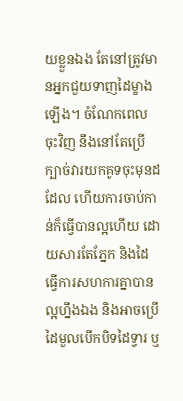យខ្លួនឯង តែនៅត្រូវមានអ្នកជួយទាញដៃម្ខាងឡើង។ ចំណែកពេលចុះវិញ នឹងនៅតែប្រើក្បាច់វារយកគូទចុះមុនដដែល ហើយការចាប់កាន់ក៏ធ្វើបានល្អហើយ ដោយសារតែភ្នែក និងដៃធ្វើការសហការគ្នាបានល្អហ្នឹងឯង និងអាចប្រើដៃមួលបើកបិទដៃទ្វារ ឬ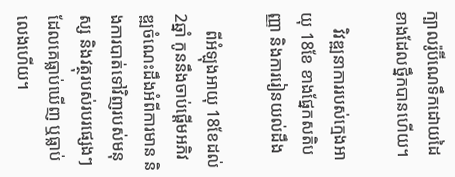ក្បាលរ៉ូប៊ីណេទឹកដោយដៃខាងដែលថ្នឹកបានហើយ។

    វិវឌ្ឍនាការរបស់ក្មេងអាយុ 18ខែ ខាងផ្នែកសតិបញ្ញា និងការរៀនយល់ដឹង

    ពីអំឡុងអាយុ 18ខែដល់ 2ឆ្នាំ កូននឹងចាប់ផ្ដើមអភិវឌ្ឍចំណេះដឹងអំពីការមាន និងការបាត់ទៅវិញរបស់មនុស្ស និងវត្ថុរបស់របរផ្សេងៗដែលគេធ្លាប់ឃើញ ឬធ្លាប់លេងហើយ។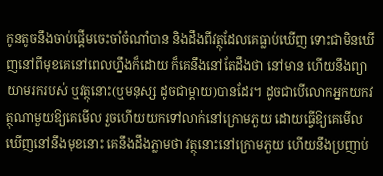កូនតូចនឹងចាប់ផ្ដើមចេះចាំចំណាំបាន និងដឹងពីវត្ថុដែលគេធ្លាប់ឃើញ ទោះជាមិនឃើញនៅពីមុខគេនៅពេលហ្នឹងក៏ដោយ ក៏គេនឹងនៅតែដឹងថា នៅមាន ហើយនឹងព្យាយាមរករបស់ ឬវត្ថុនោះ(ឬមនុស្ស ដូចជាម្ដាយ)បានដែរ។ ដូចជាបើលោកអ្នកយកវត្ថុណាមួយឱ្យគេមើល រួចហើយយកទៅលាក់នៅក្រោមភួយ ដោយធ្វើឱ្យគេមើលឃើញនៅនឹងមុខនោះ គេនឹងដឹងភ្លាមថា វត្ថុនោះនៅក្រោមភួយ ហើយនឹងប្រញាប់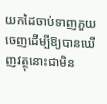យកដៃចាប់ទាញភួយចេញដើម្បីឱ្យបានឃើញវត្ថុនោះជាមិន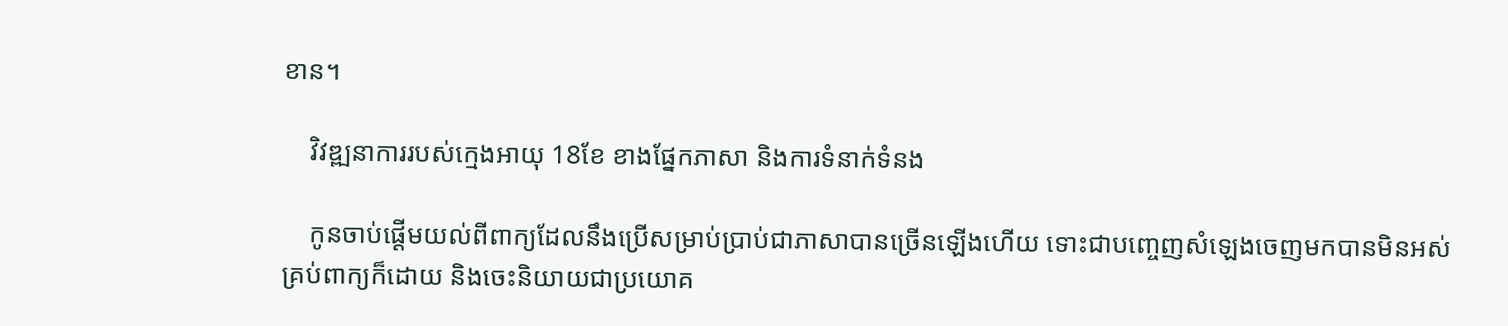ខាន។

    វិវឌ្ឍនាការរបស់ក្មេងអាយុ 18ខែ ខាងផ្នែកភាសា និងការទំនាក់ទំនង

    កូនចាប់ផ្ដើមយល់ពីពាក្យដែលនឹងប្រើសម្រាប់ប្រាប់ជាភាសាបានច្រើនឡើងហើយ ទោះជាបញ្ចេញសំឡេងចេញមកបានមិនអស់គ្រប់ពាក្យក៏ដោយ និងចេះនិយាយជាប្រយោគ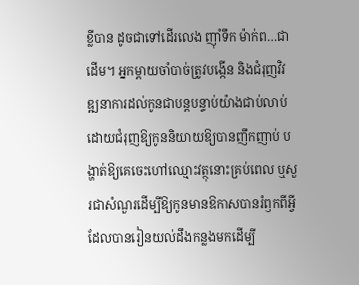ខ្លីបាន ដូចជាទៅដើរលេង ញ៉ាំទឹក ម៉ាក់ព…ជាដើម។ អ្នកម្ដាយចាំបាច់ត្រូវបង្កើន និងជំរុញវិវឌ្ឍនាការដល់កូនជាបន្តបន្ទាប់យ៉ាងជាប់លាប់ ដោយជំរុញឱ្យកូននិយាយឱ្យបានញឹកញាប់ បង្ហាត់ឱ្យគេចេះហៅឈ្មោះវត្ថុនោះគ្រប់ពេល ឬសួរជាសំណួរដើម្បីឱ្យកូនមានឱកាសបានរំឭកពីអ្វីដែលបានរៀនយល់ដឹងកន្លងមកដើម្បី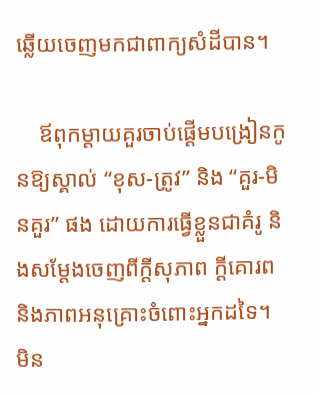ឆ្លើយចេញមកជាពាក្យសំដីបាន។

    ឪពុកម្ដាយគួរចាប់ផ្ដើមបង្រៀនកូនឱ្យស្គាល់ “ខុស-ត្រូវ” និង “គួរ-មិនគួរ” ផង ដោយការធ្វើខ្លួនជាគំរូ និងសម្ដែងចេញពីក្ដីសុភាព ក្ដីគោរព និងភាពអនុគ្រោះចំពោះអ្នកដទៃ។ មិន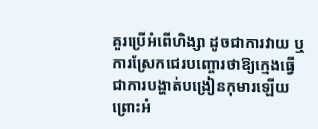គួរប្រើអំពើហិង្សា ដូចជាការវាយ ឬការស្រែកជេរបញ្ចោរថាឱ្យក្មេងធ្វើជាការបង្ហាត់បង្រៀនកុមារឡើយ ព្រោះអំ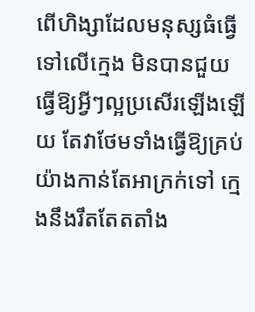ពើហិង្សាដែលមនុស្សធំធ្វើទៅលើក្មេង មិនបានជួយធ្វើឱ្យអ្វីៗល្អប្រសើរឡើងឡើយ តែវាថែមទាំងធ្វើឱ្យគ្រប់យ៉ាងកាន់តែអាក្រក់ទៅ ក្មេងនឹងរឹតតែតតាំង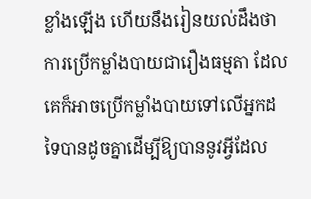ខ្លាំងឡើង ហើយនឹងរៀនយល់ដឹងថា ការប្រើកម្លាំងបាយជារឿងធម្មតា ដែលគេក៏អាចប្រើកម្លាំងបាយទៅលើអ្នកដទៃបានដូចគ្នាដើម្បីឱ្យបាននូវអ្វីដែល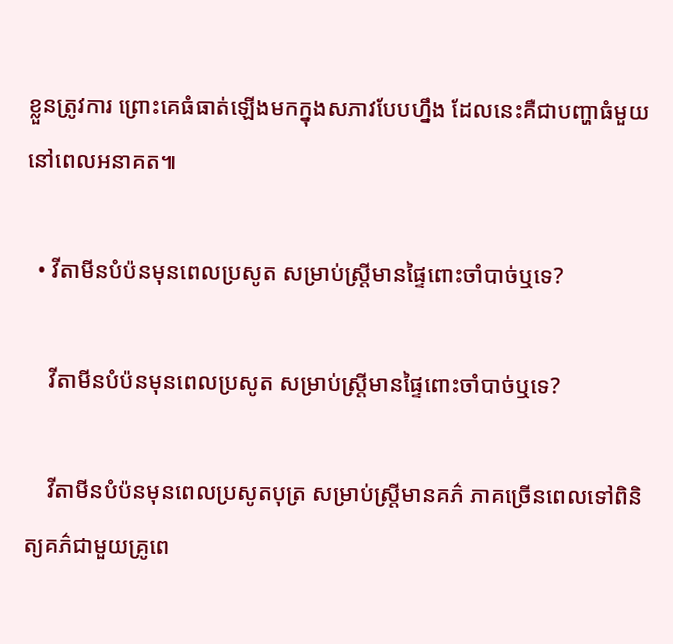ខ្លួនត្រូវការ ព្រោះគេធំធាត់ឡើងមកក្នុងសភាវបែបហ្នឹង ដែលនេះគឺជាបញ្ហាធំមួយនៅពេលអនាគត៕

  • វីតាមីនបំប៉នមុនពេលប្រសូត សម្រាប់ស្រ្តីមានផ្ទៃពោះចាំបាច់ឬទេ?

    វីតាមីនបំប៉នមុនពេលប្រសូត សម្រាប់ស្រ្តីមានផ្ទៃពោះចាំបាច់ឬទេ?

    វីតាមីនបំប៉នមុនពេលប្រសូតបុត្រ សម្រាប់ស្រ្តីមានគភ៌ ភាគច្រើនពេលទៅពិនិត្យគភ៌ជាមួយគ្រូពេ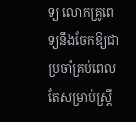ទ្យ លោកគ្រូពេទ្យនឹងចែកឱ្យជាប្រចាំគ្រប់ពេល តែសម្រាប់ស្រ្តី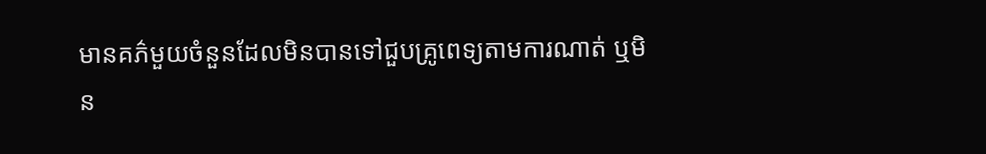មានគភ៌មួយចំនួនដែលមិនបានទៅជួបគ្រូពេទ្យតាមការណាត់ ឬមិន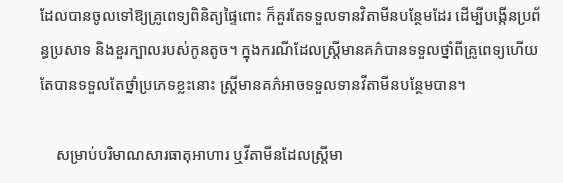ដែលបានចូលទៅឱ្យគ្រូពេទ្យពិនិត្យផ្ទៃពោះ ក៏គួរតែទទួលទានវិតាមីនបន្ថែមដែរ ដើម្បីបង្កើនប្រព័ន្ធប្រសាទ និងខួរក្បាលរបស់កូនតូច។ ក្នុងករណីដែលស្រ្តីមានគភ៌បានទទួលថ្នាំពីគ្រូពេទ្យហើយ តែបានទទួលតែថ្នាំប្រភេទខ្លះនោះ ស្រ្តីមានគភ៌អាចទទួលទានវីតាមីនបន្ថែមបាន។

    សម្រាប់បរិមាណសារធាតុអាហារ ឬវីតាមីនដែលស្រ្តីមា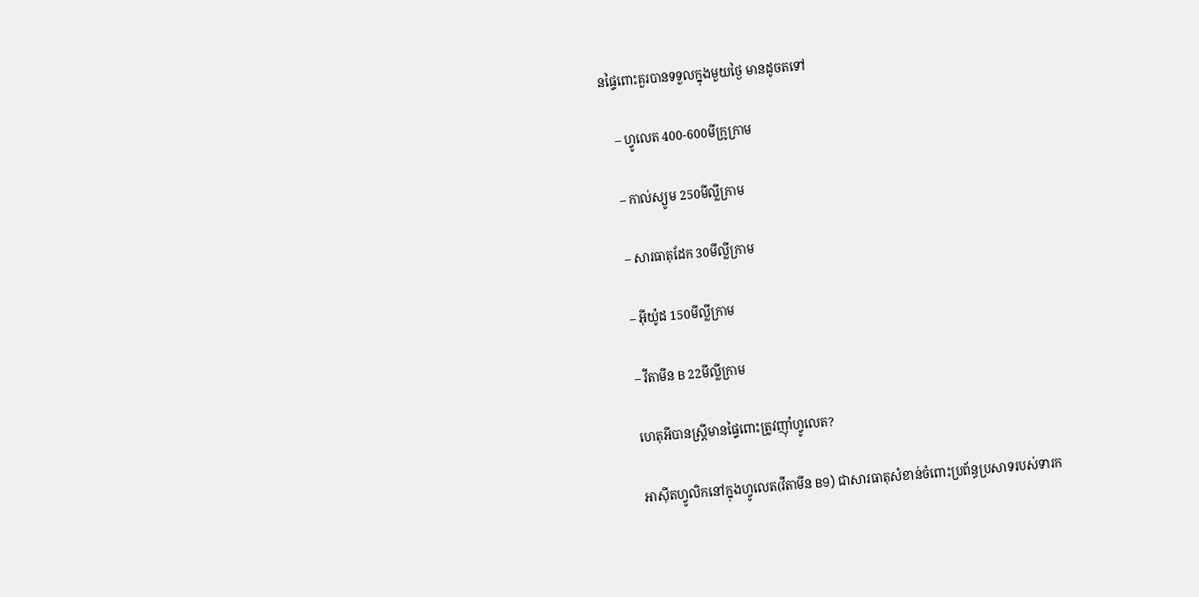នផ្ទៃពោះគួរបានទទួលក្នុងមួយថ្ងៃ មានដូចតទៅ

    – ហ្វូលេត 400-600មីក្រូក្រាម

    – កាល់ស្យូម 250មីល្លីក្រាម

    – សារធាតុដែក 30មីល្លីក្រាម

    – អ៊ីយ៉ូដ 150មីល្លីក្រាម

    – វីតាមីន B 22មីល្លីក្រាម

    ហេតុអីបានស្រ្តីមានផ្ទៃពោះត្រូវញ៉ាំហ្វូលេត?

    អាស៊ីតហ្វូលិកនៅក្នុងហ្វូលេត(វីតាមីន B9) ជាសារធាតុសំខាន់ចំពោះប្រព័ន្ធប្រសាទរបស់ទារក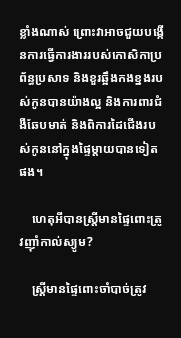ខ្លាំងណាស់ ព្រោះវាអាចជួយបង្កើនការធ្វើការងាររបស់កោសិកាប្រព័ន្ធប្រសាទ និងខួរឆ្អឹងកងខ្នងរបស់កូនបានយ៉ាងល្អ និងការពារជំងឺឆែបមាត់ និងពិការដៃជើងរបស់កូននៅក្នុងផ្ទៃម្ដាយបានទៀតផង។

    ហេតុអីបានស្រ្តីមានផ្ទៃពោះត្រូវញ៉ាំកាល់ស្យូម?

    ស្រ្តីមានផ្ទៃពោះចាំបាច់ត្រូវ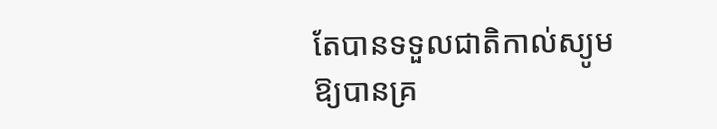តែបានទទួលជាតិកាល់ស្យូមឱ្យបានគ្រ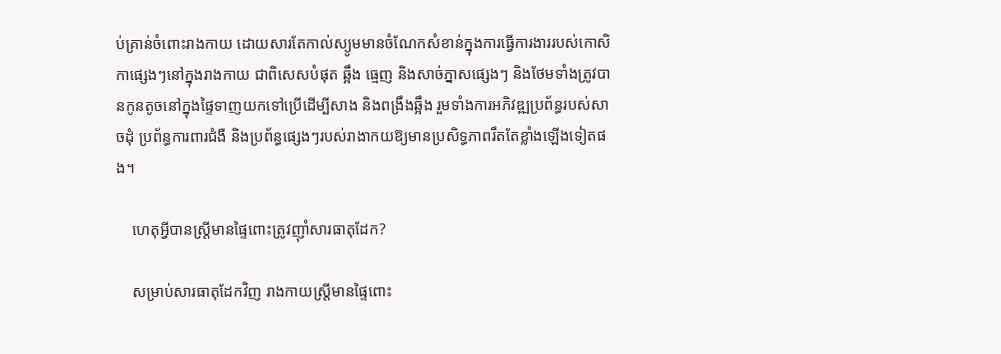ប់គ្រាន់ចំពោះរាងកាយ ដោយសារតែកាល់ស្យូមមានចំណែកសំខាន់ក្នុងការធ្វើការងាររបស់កោសិកាផ្សេងៗនៅក្នុងរាងកាយ ជាពិសេសបំផុត ឆ្អឹង ធ្មេញ និងសាច់ភ្នាសផ្សេងៗ និងថែមទាំងត្រូវបានកូនតូចនៅក្នុងផ្ទៃទាញយកទៅប្រើដើម្បីសាង និងពង្រឹងឆ្អឹង រួមទាំងការអភិវឌ្ឍប្រព័ន្ធរបស់សាចដុំ ប្រព័ន្ធការពារជំងឺ និងប្រព័ន្ធផ្សេងៗរបស់រាងាកយឱ្យមានប្រសិទ្ធភាពរឹតតែខ្លាំងឡើងទៀតផង។

    ហេតុអ្វីបានស្រ្តីមានផ្ទៃពោះត្រូវញ៉ាំសារធាតុដែក?

    សម្រាប់សារធាតុដែកវិញ រាងកាយស្រ្តីមានផ្ទៃពោះ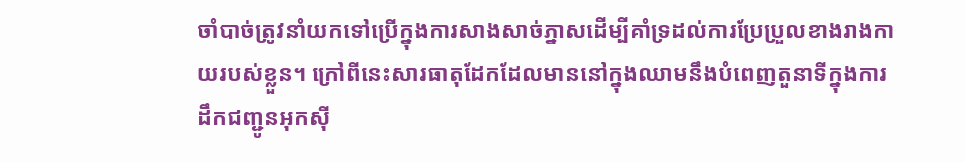ចាំបាច់ត្រូវនាំយកទៅប្រើក្នុងការសាងសាច់ភ្នាសដើម្បីគាំទ្រដល់ការប្រែប្រួលខាងរាងកាយរបស់ខ្លួន។ ក្រៅពីនេះសារធាតុដែកដែលមាននៅក្នុងឈាមនឹងបំពេញតួនាទីក្នុងការដឹកជញ្ជូនអុកស៊ី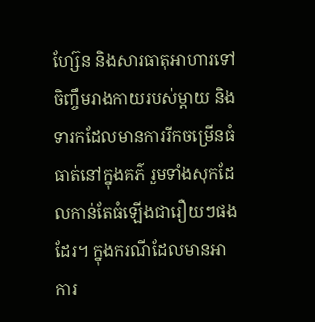ហ្ស៊ែន និងសារធាតុអាហារទៅចិញ្ចឹមរាងកាយរបស់ម្ដាយ និងទារកដែលមានការរីកចម្រើនធំធាត់នៅក្នុងគភ៌ រួមទាំងសុកដែលកាន់តែធំឡើងជារឿយៗផងដែរ។ ក្នុងករណីដែលមានអាការ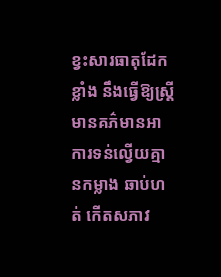ខ្វះសារធាតុដែកខ្លាំង នឹងធ្វើឱ្យស្រ្តីមានគភ៌មានអាការទន់ល្វើយគ្មានកម្លាង ឆាប់ហត់ កើតសភាវ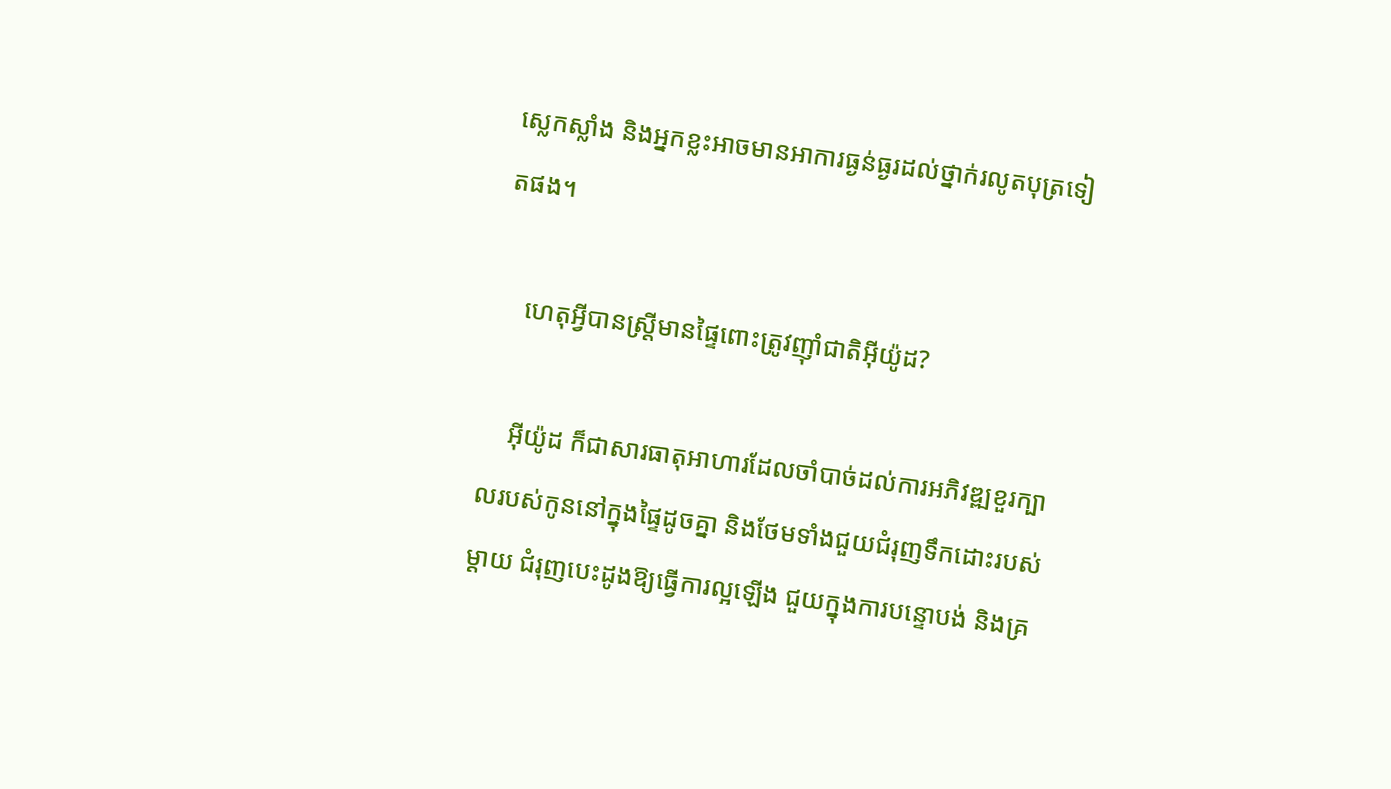ស្លេកស្លាំង និងអ្នកខ្លះអាចមានអាការធ្ងន់ធ្ងរដល់ថ្នាក់រលូតបុត្រទៀតផង។

    ហេតុអ្វីបានស្រ្តីមានផ្ទៃពោះត្រូវញ៉ាំជាតិអ៊ីយ៉ូដ?

    អ៊ីយ៉ូដ ក៏ជាសារធាតុអាហារដែលចាំបាច់ដល់ការអភិវឌ្ឍខួរក្បាលរបស់កូននៅក្នុងផ្ទៃដូចគ្នា និងថែមទាំងជួយជំរុញទឹកដោះរបស់ម្ដាយ ជំរុញបេះដូងឱ្យធ្វើការល្អឡើង ជួយក្នុងការបន្ទោបង់ និងគ្រ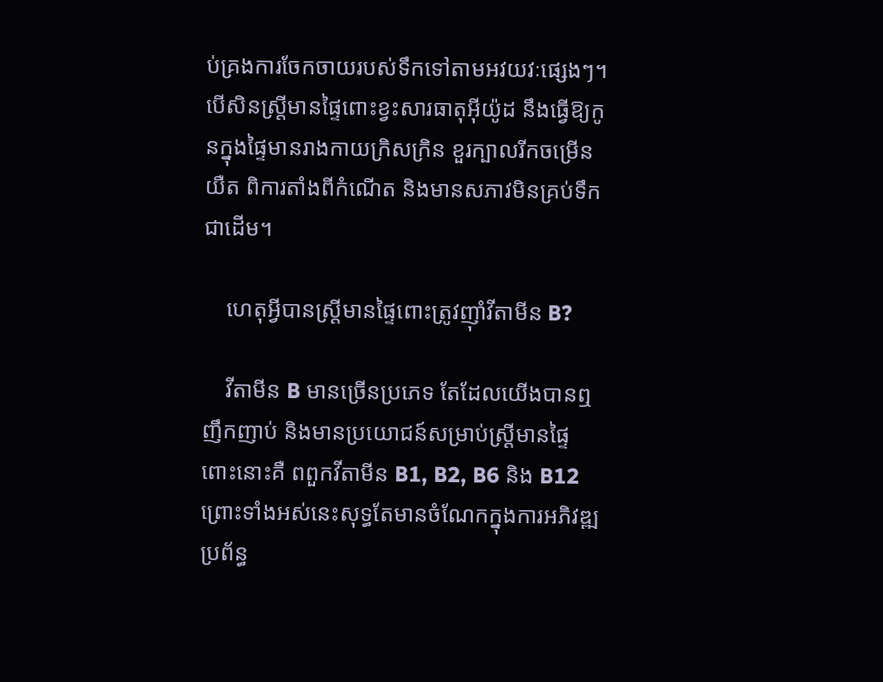ប់គ្រងការចែកចាយរបស់ទឹកទៅតាមអវយវៈផ្សេងៗ។ បើសិនស្រ្តីមានផ្ទៃពោះខ្វះសារធាតុអ៊ីយ៉ូដ នឹងធ្វើឱ្យកូនក្នុងផ្ទៃមានរាងកាយក្រិសក្រិន ខួរក្បាលរីកចម្រើនយឺត ពិការតាំងពីកំណើត និងមានសភាវមិនគ្រប់ទឹក ជាដើម។

    ហេតុអ្វីបានស្រ្តីមានផ្ទៃពោះត្រូវញ៉ាំវីតាមីន B?

    វីតាមីន B មានច្រើនប្រភេទ តែដែលយើងបានឮញឹកញាប់ និងមានប្រយោជន៍សម្រាប់ស្រ្តីមានផ្ទៃពោះនោះគឺ ពពួកវីតាមីន B1, B2, B6 និង B12 ព្រោះទាំងអស់នេះសុទ្ធតែមានចំណែកក្នុងការអភិវឌ្ឍប្រព័ន្ធ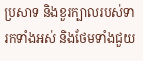ប្រសាទ និងខួរក្បាលរបស់ទារកទាំងអស់ និងថែមទាំងជួយ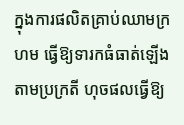ក្នុងការផលិតគ្រាប់ឈាមក្រហម ធ្វើឱ្យទារកធំធាត់ឡើងតាមប្រក្រតី ហុចផលធ្វើឱ្យ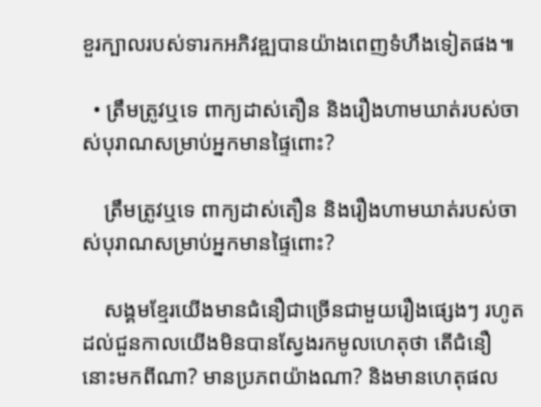ខួរក្បាលរបស់ទារកអភិវឌ្ឍបានយ៉ាងពេញទំហឹងទៀតផង៕

  • ត្រឹមត្រូវឬទេ ពាក្យដាស់តឿន និងរឿងហាមឃាត់របស់ចាស់បុរាណសម្រាប់អ្នកមានផ្ទៃពោះ?

    ត្រឹមត្រូវឬទេ ពាក្យដាស់តឿន និងរឿងហាមឃាត់របស់ចាស់បុរាណសម្រាប់អ្នកមានផ្ទៃពោះ?

    សង្គមខ្មែរយើងមានជំនឿជាច្រើនជាមួយរឿងផ្សេងៗ រហូតដល់ជួនកាលយើងមិនបានស្វែងរកមូលហេតុថា តើជំនឿនោះមកពីណា? មានប្រភពយ៉ាងណា? និងមានហេតុផល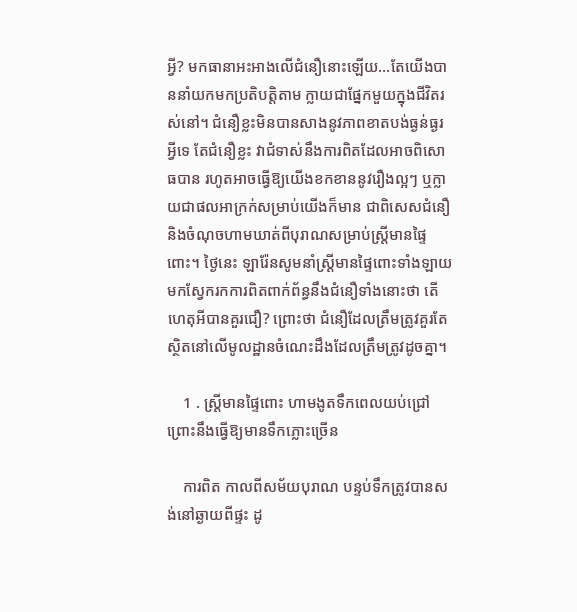អ្វី? មកធានាអះអាងលើជំនឿនោះឡើយ…តែយើងបាននាំយកមកប្រតិបត្តិតាម ក្លាយជាផ្នែកមួយក្នុងជីវិតរស់នៅ។ ជំនឿខ្លះមិនបានសាងនូវភាពខាតបង់ធ្ងន់ធ្ងរអ្វីទេ តែជំនឿខ្លះ វាជំទាស់នឹងការពិតដែលអាចពិសោធបាន រហូតអាចធ្វើឱ្យយើងខកខាននូវរឿងល្អៗ ឬក្លាយជាផលអាក្រក់សម្រាប់យើងក៏មាន ជាពិសេសជំនឿ និងចំណុចហាមឃាត់ពីបុរាណសម្រាប់ស្រ្តីមានផ្ទៃពោះ។ ថ្ងៃនេះ ឡារ៉ែនសូមនាំស្រ្តីមានផ្ទៃពោះទាំងឡាយមកស្វែករកការពិតពាក់ព័ន្ធនឹងជំនឿទាំងនោះថា តើហេតុអីបានគួរជឿ? ព្រោះថា ជំនឿដែលត្រឹមត្រូវគួរតែស្ថិតនៅលើមូលដ្ឋានចំណេះដឹងដែលត្រឹមត្រូវដូចគ្នា។

    1 . ស្រ្តីមានផ្ទៃពោះ ហាមងូតទឹកពេលយប់ជ្រៅ ព្រោះនឹងធ្វើឱ្យមានទឹកភ្លោះច្រើន

    ការពិត កាលពីសម័យបុរាណ បន្ទប់ទឹកត្រូវបានសង់នៅឆ្ងាយពីផ្ទះ ដូ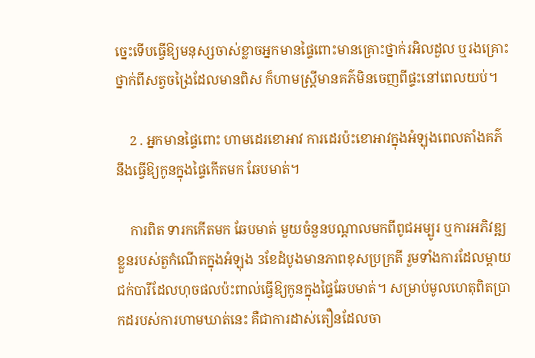ច្នេះទើបធ្វើឱ្យមនុស្សចាស់ខ្លាចអ្នកមានផ្ទៃពោះមានគ្រោះថ្នាក់រអិលដួល ឬរងគ្រោះថ្នាក់ពីសត្វចង្រៃដែលមានពិស ក៏ហាមស្រ្តីមានគភ៌មិនចេញពីផ្ទះនៅពេលយប់។

    2 . អ្នកមានផ្ទៃពោះ ហាមដេរខោអាវ ការដេរប៉ះខោអាវក្នុងអំឡុងពេលតាំងគភ៌ នឹងធ្វើឱ្យកូនក្នុងផ្ទៃកើតមក ឆែបមាត់។

    ការពិត ទារកកើតមក ឆែបមាត់ មួយចំនួនបណ្ដាលមកពីពូជអម្បូរ ឬការអភិវឌ្ឍខ្លួនរបស់តួកំណើតក្នុងអំឡុង 3ខែដំបូងមានភាពខុសប្រក្រតី រួមទាំងការដែលម្ដាយជក់បារីដែលហុចផលប៉ះពាល់ធ្វើឱ្យកូនក្នុងផ្ទៃឆែបមាត់។ សម្រាប់មូលហេតុពិតប្រាកដរបស់ការហាមឃាត់នេះ គឺជាការដាស់តឿនដែលចា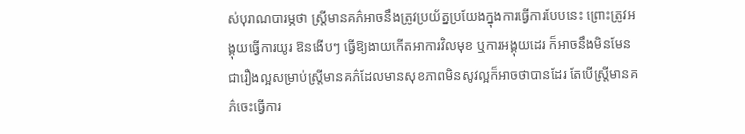ស់បុរាណបារម្ភថា ស្រ្តីមានគភ៌អាចនឹងត្រូវប្រយ័ត្នប្រយែងក្នុងការធ្វើការបែបនេះ ព្រោះត្រូវអង្គុយធ្វើការយូរ ឱនងើបៗ ធ្វើឱ្យងាយកើតអាការវិលមុខ ឬការអង្គុយដេរ ក៏អាចនឹងមិនមែនជារឿងល្អសម្រាប់ស្រ្តីមានគភ៌ដែលមានសុខភាពមិនសូវល្អក៏អាចថាបានដែរ តែបើស្រ្តីមានគភ៌ចេះធ្វើការ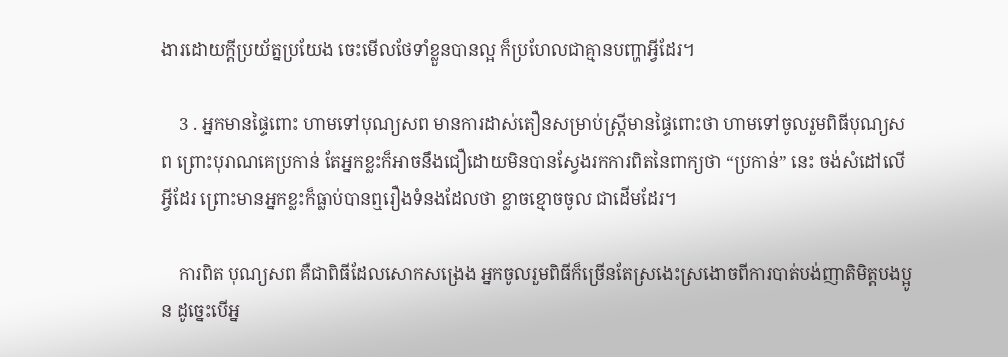ងារដោយក្ដីប្រយ័ត្នប្រយែង ចេះមើលថែទាំខ្លួនបានល្អ ក៏ប្រហែលជាគ្មានបញ្ហាអ្វីដែរ។

    3 . អ្នកមានផ្ទៃពោះ ហាមទៅបុណ្យសព មានការដាស់តឿនសម្រាប់ស្រ្តីមានផ្ទៃពោះថា ហាមទៅចូលរួមពិធីបុណ្យសព ព្រោះបុរាណគេប្រកាន់ តែអ្នកខ្លះក៏អាចនឹងជឿដោយមិនបានស្វែងរកការពិតនៃពាក្យថា “ប្រកាន់” នេះ ចង់សំដៅលើអ្វីដែរ ព្រោះមានអ្នកខ្លះក៏ធ្លាប់បានឮរឿងទំនងដែលថា ខ្លាចខ្មោចចូល ជាដើមដែរ។

    ការពិត បុណ្យសព គឺជាពិធីដែលសោកសង្រេង អ្នកចូលរួមពិធីក៏ច្រើនតែស្រងេះស្រងោចពីការបាត់បង់ញាតិមិត្តបងប្អូន ដូច្នេះបើអ្ន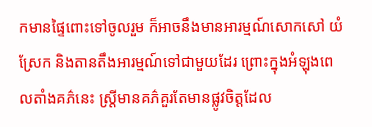កមានផ្ទៃពោះទៅចូលរួម ក៏អាចនឹងមានអារម្មណ៍សោកសៅ យំស្រែក និងតានតឹងអារម្មណ៍ទៅជាមួយដែរ ព្រោះក្នុងអំឡុងពេលតាំងគភ៌នេះ ស្រ្តីមានគភ៌គួរតែមានផ្លូវចិត្តដែល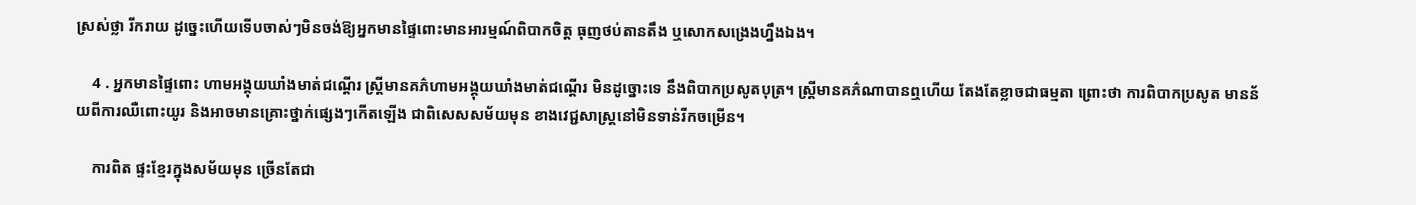ស្រស់ថ្លា រីករាយ ដូច្នេះហើយទើបចាស់ៗមិនចង់ឱ្យអ្នកមានផ្ទៃពោះមានអារម្មណ៍ពិបាកចិត្ត ធុញថប់តានតឹង ឬសោកសង្រេងហ្នឹងឯង។

    4 . អ្នកមានផ្ទៃពោះ ហាមអង្គុយឃាំងមាត់ជណ្ដើរ ស្រ្តីមានគភ៌ហាមអង្គុយឃាំងមាត់ជណ្ដើរ មិនដូច្នោះទេ នឹងពិបាកប្រសូតបុត្រ។ ស្រ្តីមានគភ៌ណាបានឮហើយ តែងតែខ្លាចជាធម្មតា ព្រោះថា ការពិបាកប្រសូត មានន័យពីការឈឺពោះយូរ និងអាចមានគ្រោះថ្នាក់ផ្សេងៗកើតឡើង ជាពិសេសសម័យមុន ខាងវេជ្ជសាស្រ្តនៅមិនទាន់រីកចម្រើន។

    ការពិត ផ្ទះខ្មែរក្នុងសម័យមុន ច្រើនតែជា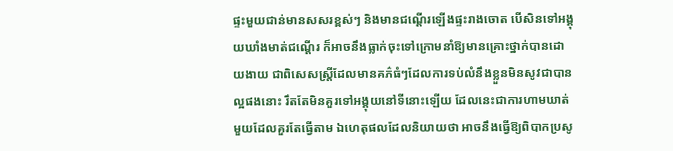ផ្ទះមួយជាន់មានសសរខ្ពស់ៗ និងមានជណ្ដើរឡើងផ្ទះរាងចោត បើសិនទៅអង្គុយឃាំងមាត់ជណ្ដើរ ក៏អាចនឹងធ្លាក់ចុះទៅក្រោមនាំឱ្យមានគ្រោះថ្នាក់បានដោយងាយ ជាពិសេសស្រ្តីដែលមានគភ៌ធំៗដែលការទប់លំនឹងខ្លួនមិនសូវជាបានល្អផងនោះ រឹតតែមិនគួរទៅអង្គុយនៅទីនោះឡើយ ដែលនេះជាការហាមឃាត់មួយដែលគួរតែធ្វើតាម ឯហេតុផលដែលនិយាយថា អាចនឹងធ្វើឱ្យពិបាកប្រសូ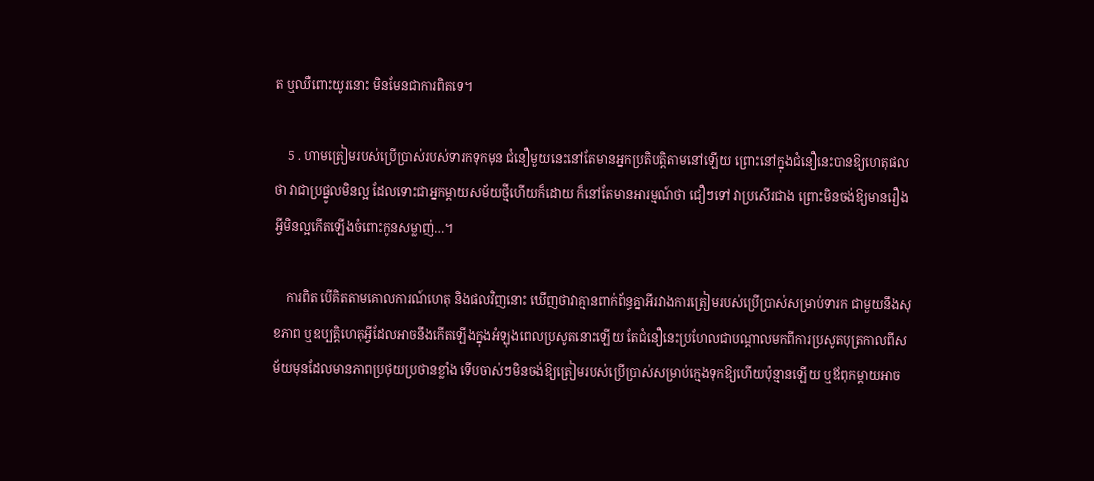ត ឬឈឺពោះយូរនោះ មិនមែនជាការពិតទេ។

    5 . ហាមត្រៀមរបស់ប្រើប្រាស់របស់ទារកទុកមុន ជំនឿមួយនេះនៅតែមានអ្នកប្រតិបត្តិតាមនៅឡើយ ព្រោះនៅក្នុងជំនឿនេះបានឱ្យហេតុផលថា វាជាប្រផ្នូលមិនល្អ ដែលទោះជាអ្នកម្ដាយសម័យថ្មីហើយក៏ដោយ ក៏នៅតែមានអារម្មណ៍ថា ជឿៗទៅ វាប្រសើរជាង ព្រោះមិនចង់ឱ្យមានរឿងអ្វីមិនល្អកើតឡើងចំពោះកូនសម្លាញ់…។

    ការពិត បើគិតតាមគោលការណ៍ហេតុ និងផលវិញនោះ ឃើញថាវាគ្មានពាក់ព័ន្ធគ្នាអីរវាងការត្រៀមរបស់ប្រើប្រាស់សម្រាប់ទារក ជាមួយនឹងសុខភាព ឬឧប្បត្តិហេតុអ្វីដែលអាចនឹងកើតឡើងក្នុងអំឡុងពេលប្រសូតនោះឡើយ តែជំនឿនេះប្រហែលជាបណ្ដាលមកពីការប្រសូតបុត្រកាលពីសម័យមុនដែលមានភាពប្រថុយប្រថានខ្លាំង ទើបចាស់ៗមិនចង់ឱ្យត្រៀមរបស់ប្រើប្រាស់សម្រាប់ក្មេងទុកឱ្យហើយប៉ុន្មានឡើយ ឬឪពុកម្ដាយអាច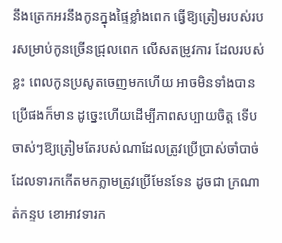នឹងត្រេកអរនឹងកូនក្នុងផ្ទៃខ្លាំងពេក ធ្វើឱ្យត្រៀមរបស់របរសម្រាប់កូនច្រើនជ្រុលពេក លើសតម្រូវការ ដែលរបស់ខ្លះ ពេលកូនប្រសូតចេញមកហើយ អាចមិនទាំងបានប្រើផងក៏មាន ដូច្នេះហើយដើម្បីភាពសប្បាយចិត្ត ទើបចាស់ៗឱ្យត្រៀមតែរបស់ណាដែលត្រូវប្រើប្រាស់ចាំបាច់ ដែលទារកកើតមកភ្លាមត្រូវប្រើមែនទែន ដូចជា ក្រណាត់កន្ទប ខោអាវទារក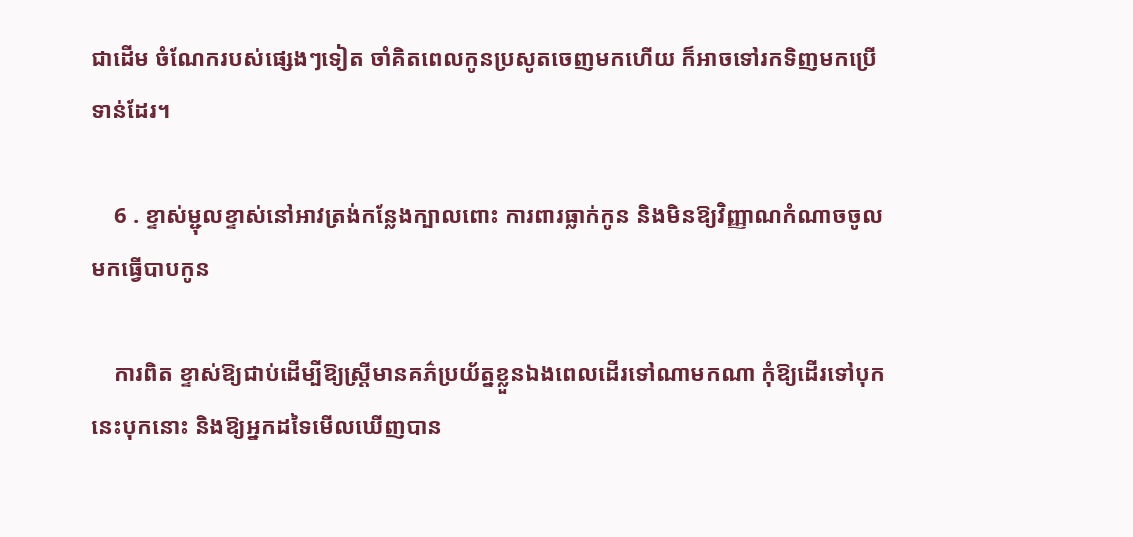ជាដើម ចំណែករបស់ផ្សេងៗទៀត ចាំគិតពេលកូនប្រសូតចេញមកហើយ ក៏អាចទៅរកទិញមកប្រើទាន់ដែរ។

    6 . ខ្ទាស់ម្ជុលខ្ទាស់នៅអាវត្រង់កន្លែងក្បាលពោះ ការពារធ្លាក់កូន និងមិនឱ្យវិញ្ញាណកំណាចចូលមកធ្វើបាបកូន

    ការពិត ខ្ទាស់ឱ្យជាប់ដើម្បីឱ្យស្រ្តីមានគភ៌ប្រយ័ត្នខ្លួនឯងពេលដើរទៅណាមកណា កុំឱ្យដើរទៅបុកនេះបុកនោះ និងឱ្យអ្នកដទៃមើលឃើញបាន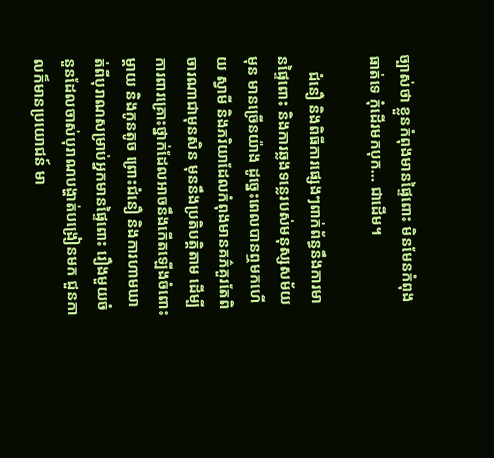ច្បាស់ថា ខ្លួនកំពុងមានផ្ទៃពោះ មិនមែនកំពុងធាត់ទេ កុំដើរមកបុក… ជាដើម។

    ជំនឿ និងពិធីការផ្សេងៗពាក់ព័ន្ធនឹងការមានផ្ទៃពោះ និងការឆ្លងទន្លេរបស់មនុស្សសម័យមុន មានច្រើនយ៉ាង ដូច្នេះពេលបានឮមកហើយ ស្វាមី និងភរិយាដែលកំពុងមានគភ៌គួរតែពិចារណាជាមុនសិន មុននឹងប្រតិបត្តិតាម ដើម្បីការពារគ្រោះថ្នាក់ដែលអាចនឹងកើតឡើងចំពោះម្ដាយ និងកូនតូច ព្រោះជំនឿ និងការហាមឃាត់ពីបុរាណសម្រាប់អ្នកមានផ្ទៃពោះ រឿងមួយចំនួនដែលចាស់បុរាណបង្ហាត់បង្រៀនមក ជួនកាលក៏មានប្រយោជន៍ មា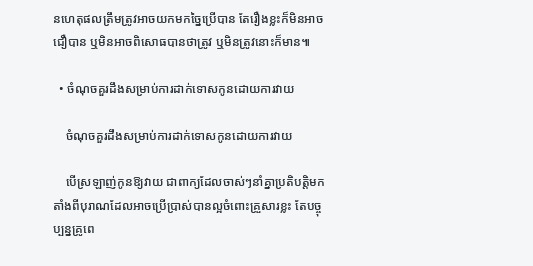នហេតុផលត្រឹមត្រូវអាចយកមកច្នៃប្រើបាន តែរឿងខ្លះក៏មិនអាចជឿបាន ឬមិនអាចពិសោធបានថាត្រូវ ឬមិនត្រូវនោះក៏មាន៕

  • ចំណុចគួរដឹងសម្រាប់ការដាក់ទោសកូនដោយការវាយ

    ចំណុចគួរដឹងសម្រាប់ការដាក់ទោសកូនដោយការវាយ

    បើស្រឡាញ់កូនឱ្យវាយ ជាពាក្យដែលចាស់ៗនាំគ្នាប្រតិបត្តិមកតាំងពីបុរាណដែលអាចប្រើប្រាស់បានល្អចំពោះគ្រួសារខ្លះ តែបច្ចុប្បន្នគ្រូពេ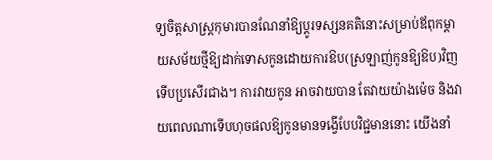ទ្យចិត្តសាស្រ្តកុមារបានណែនាំឱ្យប្ដូរទស្សនគតិនោះសម្រាប់ឪពុកម្ដាយសម័យថ្មីឱ្យដាក់ទោសកូនដោយការឱប(ស្រឡាញ់កូនឱ្យឱប)វិញទើបប្រសើរជាង។ ការវាយកូន អាចវាយបាន តែវាយយ៉ាងម៉េច និងវាយពេលណាទើបហុចផលឱ្យកូនមានទង្វើបែបវិជ្ជមាននោះ យើងនាំ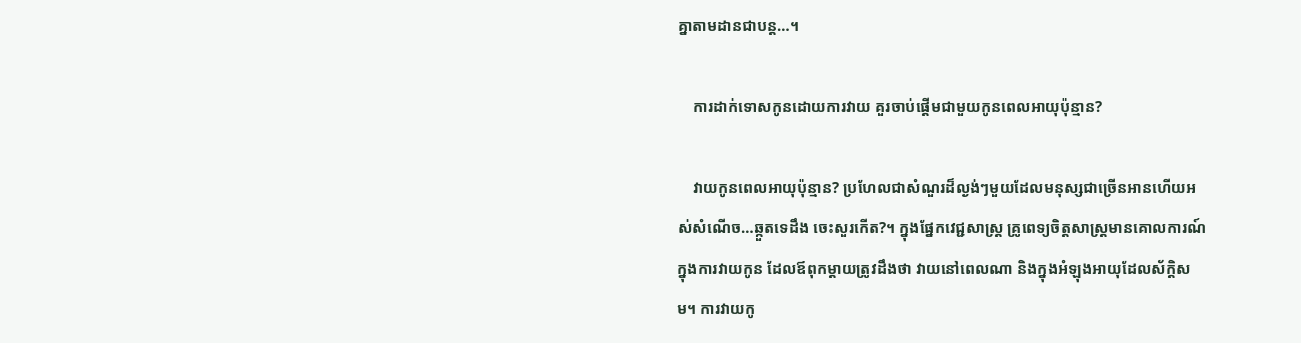គ្នាតាមដានជាបន្ត…។

    ការដាក់ទោសកូនដោយការវាយ គួរចាប់ផ្ដើមជាមួយកូនពេលអាយុប៉ុន្មាន?

    វាយកូនពេលអាយុប៉ុន្មាន? ប្រហែលជាសំណួរដ៏ល្ងង់ៗមួយដែលមនុស្សជាច្រើនអានហើយអស់សំណើច…ឆ្កួតទេដឹង ចេះសួរកើត?។ ក្នុងផ្នែកវេជ្ជសាស្រ្ត គ្រូពេទ្យចិត្តសាស្រ្តមានគោលការណ៍ក្នុងការវាយកូន ដែលឪពុកម្ដាយត្រូវដឹងថា វាយនៅពេលណា និងក្នុងអំឡុងអាយុដែលស័ក្តិសម។ ការវាយកូ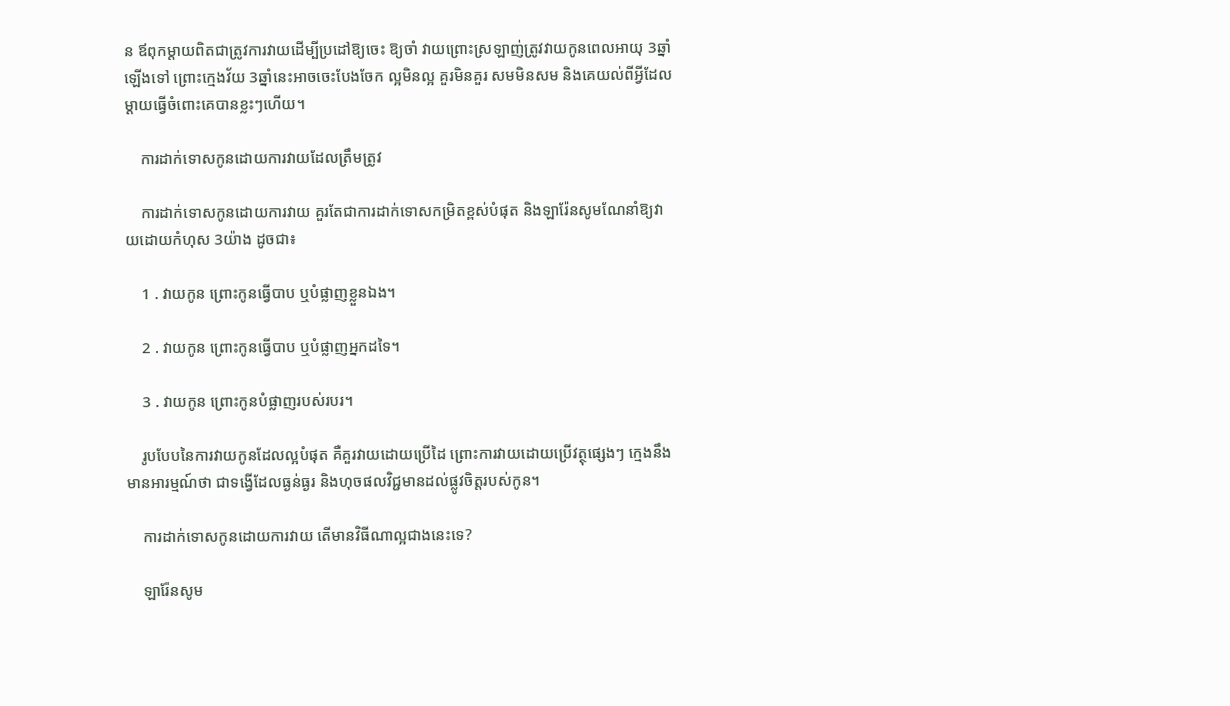ន ឪពុកម្ដាយពិតជាត្រូវការវាយដើម្បីប្រដៅឱ្យចេះ ឱ្យចាំ វាយព្រោះស្រឡាញ់ត្រូវវាយកូនពេលអាយុ 3ឆ្នាំឡើងទៅ ព្រោះក្មេងវ័យ 3ឆ្នាំនេះអាចចេះបែងចែក ល្អមិនល្អ គួរមិនគួរ សមមិនសម និងគេយល់ពីអ្វីដែលម្ដាយធ្វើចំពោះគេបានខ្លះៗហើយ។

    ការដាក់ទោសកូនដោយការវាយដែលត្រឹមត្រូវ

    ការដាក់ទោសកូនដោយការវាយ គួរតែជាការដាក់ទោសកម្រិតខ្ពស់បំផុត និងឡារ៉ែនសូមណែនាំឱ្យវាយដោយកំហុស 3យ៉ាង ដូចជា៖

    1 . វាយកូន ព្រោះកូនធ្វើបាប ឬបំផ្លាញខ្លួនឯង។

    2 . វាយកូន ព្រោះកូនធ្វើបាប ឬបំផ្លាញអ្នកដទៃ។

    3 . វាយកូន ព្រោះកូនបំផ្លាញរបស់របរ។

    រូបបែបនៃការវាយកូនដែលល្អបំផុត គឺគួរវាយដោយប្រើដៃ ព្រោះការវាយដោយប្រើវត្ថុផ្សេងៗ ក្មេងនឹងមានអារម្មណ៍ថា ជាទង្វើដែលធ្ងន់ធ្ងរ និងហុចផលវិជ្ជមានដល់ផ្លូវចិត្តរបស់កូន។

    ការដាក់ទោសកូនដោយការវាយ តើមានវិធីណាល្អជាងនេះទេ?

    ឡារ៉ែនសូម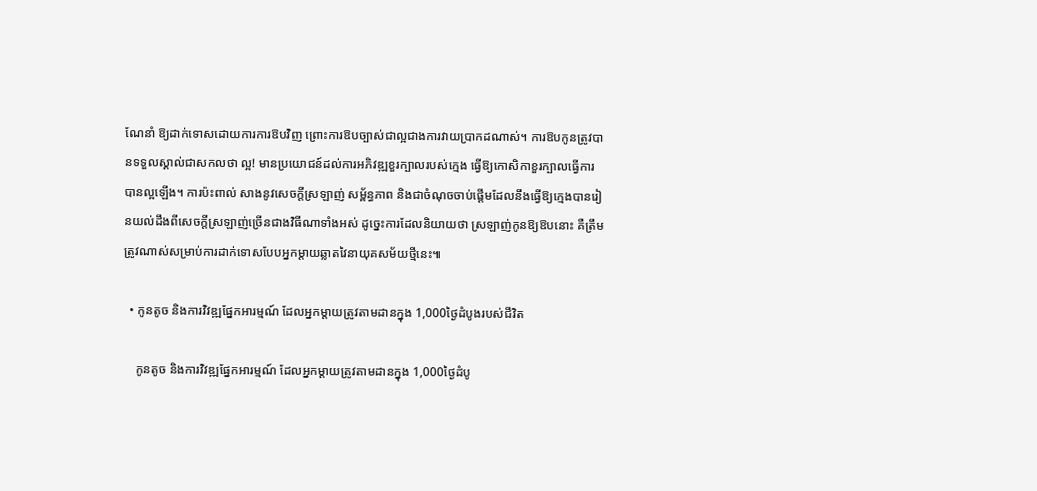ណែនាំ ឱ្យដាក់ទោសដោយការការឱបវិញ ព្រោះការឱបច្បាស់ជាល្អជាងការវាយប្រាកដណាស់។ ការឱបកូនត្រូវបានទទួលស្គាល់ជាសកលថា ល្អ! មានប្រយោជន៍ដល់ការអភិវឌ្ឍខួរក្បាលរបស់ក្មេង ធ្វើឱ្យកោសិកាខួរក្បាលធ្វើការបានល្អឡើង។ ការប៉ះពាល់ សាងនូវសេចក្ដីស្រឡាញ់ សម្ព័ន្ធភាព និងជាចំណុចចាប់ផ្ដើមដែលនឹងធ្វើឱ្យក្មេងបានរៀនយល់ដឹងពីសេចក្ដីស្រឡាញ់ច្រើនជាងវិធីណាទាំងអស់ ដូច្នេះការដែលនិយាយថា ស្រឡាញ់កូនឱ្យឱបនោះ គឺត្រឹមត្រូវណាស់សម្រាប់ការដាក់ទោសបែបអ្នកម្ដាយឆ្លាតវៃនាយុគសម័យថ្មីនេះ៕

  • កូនតូច និងការវិវឌ្ឍផ្នែកអារម្មណ៍ ដែលអ្នកម្ដាយត្រូវតាមដានក្នុង 1,000ថ្ងៃដំបូងរបស់ជីវិត

    កូនតូច និងការវិវឌ្ឍផ្នែកអារម្មណ៍ ដែលអ្នកម្ដាយត្រូវតាមដានក្នុង 1,000ថ្ងៃដំបូ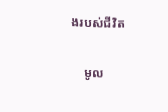ងរបស់ជីវិត

    មូល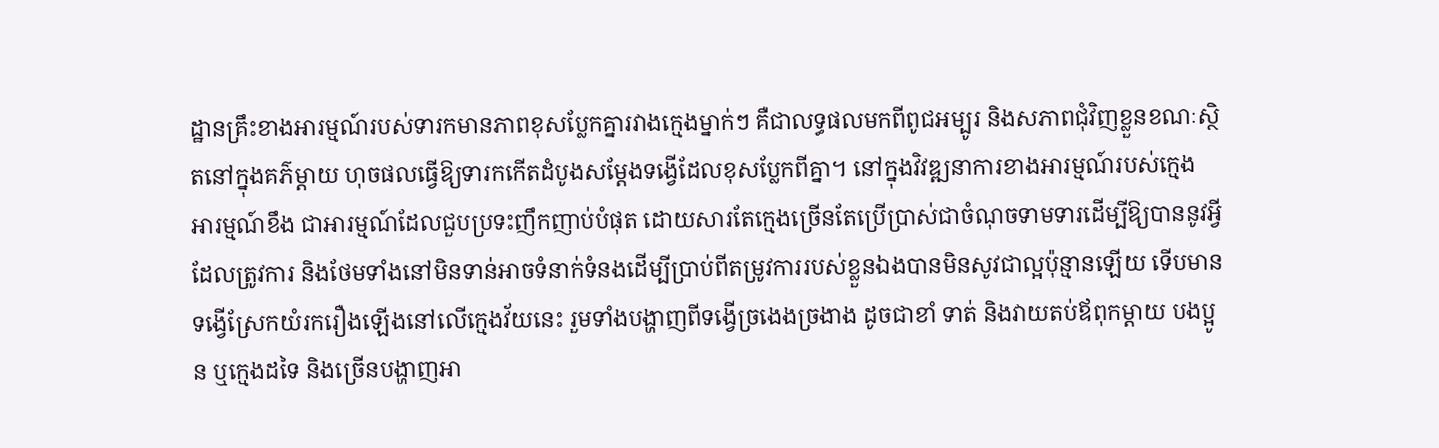ដ្ឋានគ្រឹះខាងអារម្មណ៍របស់ទារកមានភាពខុសប្លែកគ្នារវាងក្មេងម្នាក់ៗ គឺជាលទ្ធផលមកពីពូជអម្បូរ និងសភាពជុំវិញខ្លួនខណៈស្ថិតនៅក្នុងគភ៌ម្ដាយ ហុចផលធ្វើឱ្យទារកកើតដំបូងសម្ដែងទង្វើដែលខុសប្លែកពីគ្នា។ នៅក្នុងវិវឌ្ឍនាការខាងអារម្មណ៍របស់ក្មេង អារម្មណ៍ខឹង ជាអារម្មណ៍ដែលជួបប្រទះញឹកញាប់បំផុត ដោយសារតែក្មេងច្រើនតែប្រើប្រាស់ជាចំណុចទាមទារដើម្បីឱ្យបាននូវអ្វីដែលត្រូវការ និងថែមទាំងនៅមិនទាន់អាចទំនាក់ទំនងដើម្បីប្រាប់ពីតម្រូវការរបស់ខ្លួនឯងបានមិនសូវជាល្អប៉ុន្មានឡើយ ទើបមានទង្វើស្រែកយំរករឿងឡើងនៅលើក្មេងវ័យនេះ រួមទាំងបង្ហាញពីទង្វើច្រងេងច្រងាង ដូចជាខាំ ទាត់ និងវាយតប់ឪពុកម្ដាយ បងប្អូន ឬក្មេងដទៃ និងច្រើនបង្ហាញអា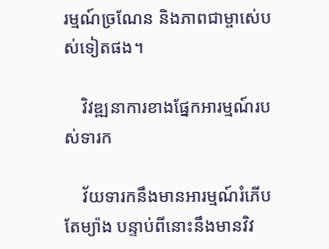រម្មណ៍ច្រណែន និងភាពជាម្ចាស់េបស់ទៀតផង។

    វិវឌ្ឍនាការខាងផ្នែកអារម្មណ៍របស់ទារក

    វ័យទារកនឹងមានអារម្មណ៍រំភើបតែម្យ៉ាង បន្ទាប់ពីនោះនឹងមានវិវ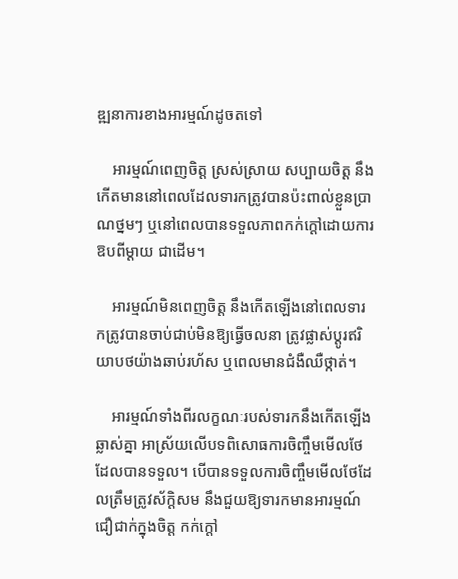ឌ្ឍនាការខាងអារម្មណ៍ដូចតទៅ

    អារម្មណ៍ពេញចិត្ត ស្រស់ស្រាយ សប្បាយចិត្ត នឹងកើតមាននៅពេលដែលទារកត្រូវបានប៉ះពាល់ខ្លួនប្រាណថ្នមៗ ឬនៅពេលបានទទួលភាពកក់ក្ដៅដោយការឱបពីម្ដាយ ជាដើម។

    អារម្មណ៍មិនពេញចិត្ត នឹងកើតឡើងនៅពេលទារកត្រូវបានចាប់ជាប់មិនឱ្យធ្វើចលនា ត្រូវផ្លាស់ប្ដូរឥរិយាបថយ៉ាងឆាប់រហ័ស ឬពេលមានជំងឺឈឺថ្កាត់។

    អារម្មណ៍ទាំងពីរលក្ខណៈរបស់ទារកនឹងកើតឡើងឆ្លាស់គ្នា អាស្រ័យលើបទពិសោធការចិញ្ចឹមមើលថែដែលបានទទួល។ បើបានទទួលការចិញ្ចឹមមើលថែដែលត្រឹមត្រូវស័ក្តិសម នឹងជួយឱ្យទារកមានអារម្មណ៍ជឿជាក់ក្នុងចិត្ត កក់ក្ដៅ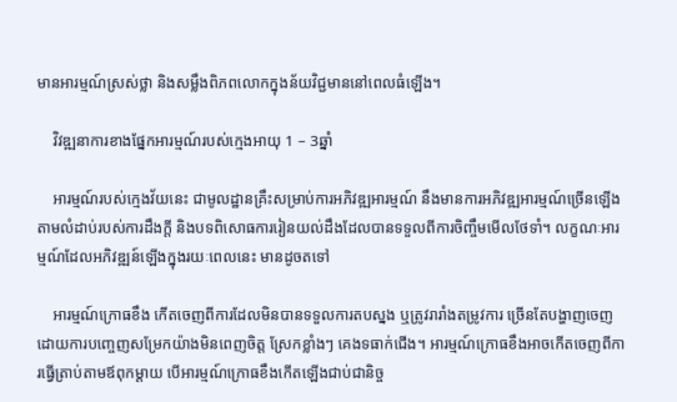មានអារម្មណ៍ស្រស់ថ្លា និងសម្លឹងពិភពលោកក្នុងន័យវិជ្ជមាននៅពេលធំឡើង។

    វិវឌ្ឍនាការខាងផ្នែកអារម្មណ៍របស់ក្មេងអាយុ 1 – 3ឆ្នាំ

    អារម្មណ៍របស់ក្មេងវ័យនេះ ជាមូលដ្ឋានគ្រឹះសម្រាប់ការអភិវឌ្ឍអារម្មណ៍ នឹងមានការអភិវឌ្ឍអារម្មណ៍ច្រើនឡើងតាមលំដាប់របស់ការដឹងក្ដី និងបទពិសោធការរៀនយល់ដឹងដែលបានទទួលពីការចិញ្ចឹមមើលថែទាំ។ លក្ខណៈអារម្មណ៍ដែលអភិវឌ្ឍន៍ឡើងក្នុងរយៈពេលនេះ មានដូចតទៅ

    អារម្មណ៍ក្រោធខឹង កើតចេញពីការដែលមិនបានទទួលការតបស្នង ឬត្រូវរារាំងតម្រូវការ ច្រើនតែបង្ហាញចេញដោយការបញ្ចេញសម្រែកយ៉ាងមិនពេញចិត្ត ស្រែកខ្លាំងៗ គេងទធាក់ជើង។ អារម្មណ៍ក្រោធខឹងអាចកើតចេញពីការធ្វើត្រាប់តាមឪពុកម្ដាយ បើអារម្មណ៍ក្រោធខឹងកើតឡើងជាប់ជានិច្ច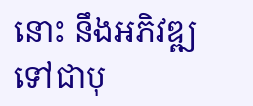នោះ នឹងអភិវឌ្ឍទៅជាបុ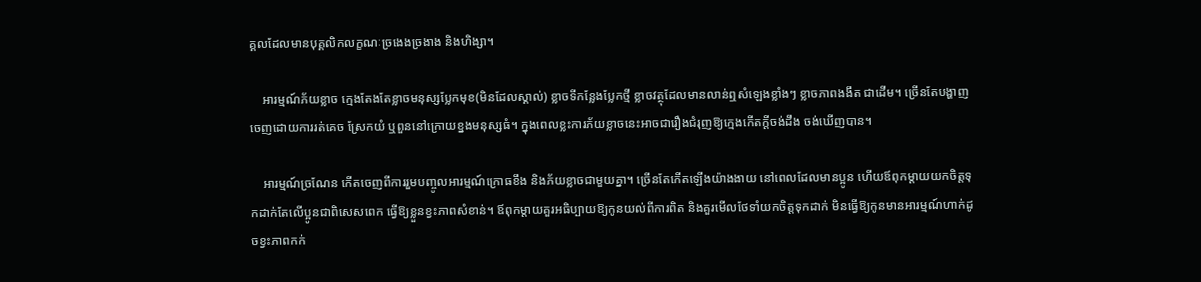គ្គលដែលមានបុគ្គលិកលក្ខណៈច្រងេងច្រងាង និងហិង្សា។

    អារម្មណ៍ភ័យខ្លាច ក្មេងតែងតែខ្លាចមនុស្សប្លែកមុខ(មិនដែលស្គាល់) ខ្លាចទីកន្លែងប្លែកថ្មី ខ្លាចវត្ថុដែលមានលាន់ឮសំឡេងខ្លាំងៗ ខ្លាចភាពងងឹត ជាដើម។ ច្រើនតែបង្ហាញចេញដោយការរត់គេច ស្រែកយំ ឬពួននៅក្រោយខ្នងមនុស្សធំ។ ក្នុងពេលខ្លះការភ័យខ្លាចនេះអាចជារឿងជំរុញឱ្យក្មេងកើតក្ដីចង់ដឹង ចង់ឃើញបាន។

    អារម្មណ៍ច្រណែន កើតចេញពីការរួមបញ្ចូលអារម្មណ៍ក្រោធខឹង និងភ័យខ្លាចជាមួយគ្នា។ ច្រើនតែកើតឡើងយ៉ាងងាយ នៅពេលដែលមានប្អូន ហើយឪពុកម្ដាយយកចិត្តទុកដាក់តែលើប្អូនជាពិសេសពេក ធ្វើឱ្យខ្លួនខ្វះភាពសំខាន់។ ឪពុកម្ដាយគួរអធិប្បាយឱ្យកូនយល់ពីការពិត និងគួរមើលថែទាំយកចិត្តទុកដាក់ មិនធ្វើឱ្យកូនមានអារម្មណ៍ហាក់ដូចខ្វះភាពកក់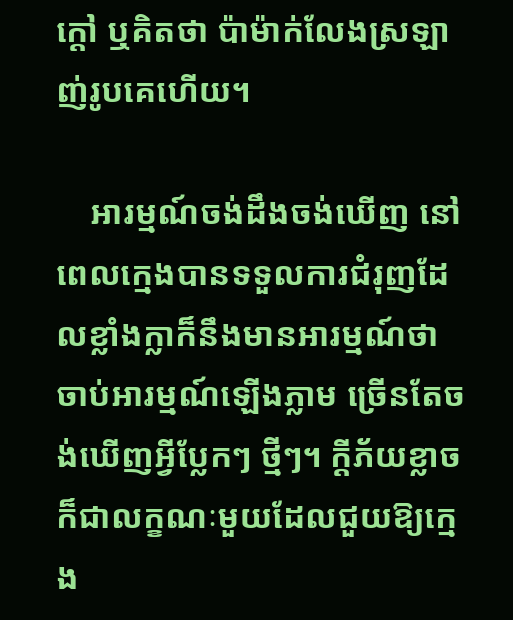ក្ដៅ ឬគិតថា ប៉ាម៉ាក់លែងស្រឡាញ់រូបគេហើយ។

    អារម្មណ៍ចង់ដឹងចង់ឃើញ នៅពេលក្មេងបានទទួលការជំរុញដែលខ្លាំងក្លាក៏នឹងមានអារម្មណ៍ថាចាប់អារម្មណ៍ឡើងភ្លាម ច្រើនតែចង់ឃើញអ្វីប្លែកៗ ថ្មីៗ។ ក្ដីភ័យខ្លាចក៏ជាលក្ខណៈមួយដែលជួយឱ្យក្មេង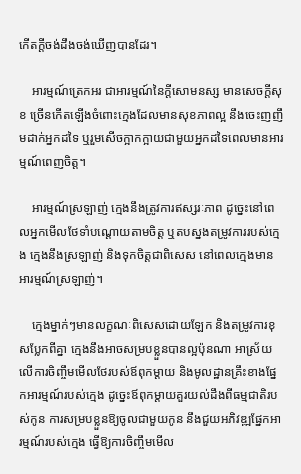កើតក្ដីចង់ដឹងចង់ឃើញបានដែរ។

    អារម្មណ៍ត្រេកអរ ជាអារម្មណ៍នៃក្ដីសោមនស្ស មានសេចក្ដីសុខ ច្រើនកើតឡើងចំពោះក្មេងដែលមានសុខភាពល្អ នឹងចេះញញឹមដាក់អ្នកដទៃ ឬរួមសើចក្អាកក្អាយជាមួយអ្នកដទៃពេលមានអារម្មណ៍ពេញចិត្ត។

    អារម្មណ៍ស្រឡាញ់ ក្មេងនឹងត្រូវការឥស្សរៈភាព ដូច្នេះនៅពេលអ្នកមើលថែទាំបណ្ដោយតាមចិត្ត ឬតបស្នងតម្រូវការរបស់ក្មេង ក្មេងនឹងស្រឡាញ់ និងទុកចិត្តជាពិសេស នៅពេលក្មេងមានអារម្មណ៍ស្រឡាញ់។

    ក្មេងម្នាក់ៗមានលក្ខណៈពិសេសដោយឡែក និងតម្រូវការខុសប្លែកពីគ្នា ក្មេងនឹងអាចសម្របខ្លួនបានល្អប៉ុនណា អាស្រ័យលើការចិញ្ចឹមមើលថែរបស់ឪពុកម្ដាយ និងមូលដ្ឋានគ្រឹះខាងផ្នែកអារម្មណ៍របស់ក្មេង ដូច្នេះឪពុកម្ដាយគួរយល់ដឹងពីធម្មជាតិរបស់កូន ការសម្របខ្លួនឱ្យចូលជាមួយកូន នឹងជួយអភិវឌ្ឍផ្នែកអារម្មណ៍របស់ក្មេង ធ្វើឱ្យការចិញ្ចឹមមើល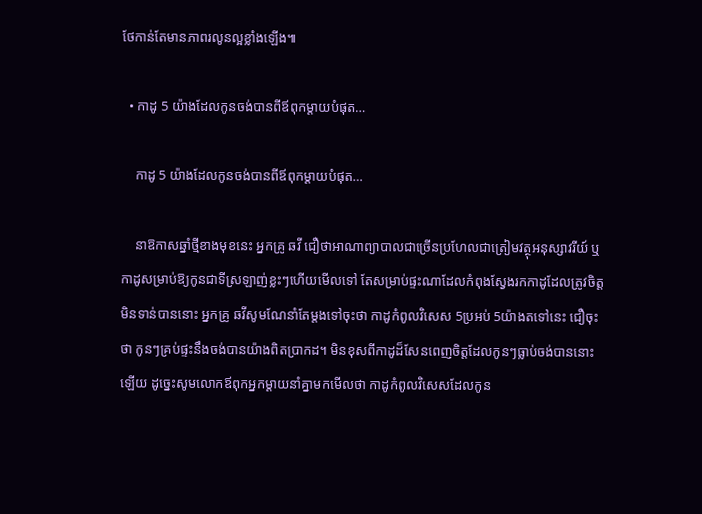ថែកាន់តែមានភាពរលូនល្អខ្លាំងឡើង៕

  • កាដូ 5 យ៉ាងដែលកូនចង់បានពីឪពុកម្ដាយបំផុត…

    កាដូ 5 យ៉ាងដែលកូនចង់បានពីឪពុកម្ដាយបំផុត…

    នាឱកាសឆ្នាំថ្មីខាងមុខនេះ អ្នកគ្រូ ឆវី ជឿថាអាណាព្យាបាលជាច្រើនប្រហែលជាត្រៀមវត្ថុអនុស្សាវរីយ៍ ឬកាដូសម្រាប់ឱ្យកូនជាទីស្រឡាញ់ខ្លះៗហើយមើលទៅ តែសម្រាប់ផ្ទះណាដែលកំពុងស្វែងរកកាដូដែលត្រូវចិត្តមិនទាន់បាននោះ អ្នកគ្រូ ឆវីសូមណែនាំតែម្ដងទៅចុះថា កាដូកំពូលវិសេស 5ប្រអប់ 5យ៉ាងតទៅនេះ ជឿចុះថា កូនៗគ្រប់ផ្ទះនឹងចង់បានយ៉ាងពិតប្រាកដ។ មិនខុសពីកាដូដ៏សែនពេញចិត្តដែលកូនៗធ្លាប់ចង់បាននោះឡើយ ដូច្នេះសូមលោកឪពុកអ្នកម្ដាយនាំគ្នាមកមើលថា កាដូកំពូលវិសេសដែលកូន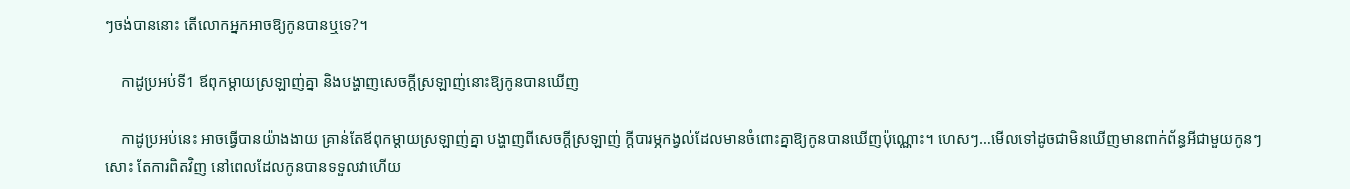ៗចង់បាននោះ តើលោកអ្នកអាចឱ្យកូនបានឬទេ?។

    កាដូប្រអប់ទី1 ឪពុកម្ដាយស្រឡាញ់គ្នា និងបង្ហាញសេចក្ដីស្រឡាញ់នោះឱ្យកូនបានឃើញ

    កាដូប្រអប់នេះ អាចធ្វើបានយ៉ាងងាយ គ្រាន់តែឪពុកម្ដាយស្រឡាញ់គ្នា បង្ហាញពីសេចក្ដីស្រឡាញ់ ក្ដីបារម្ភកង្វល់ដែលមានចំពោះគ្នាឱ្យកូនបានឃើញប៉ុណ្ណោះ។ ហេសៗ…មើលទៅដូចជាមិនឃើញមានពាក់ព័ន្ធអីជាមួយកូនៗសោះ តែការពិតវិញ នៅពេលដែលកូនបានទទួលវាហើយ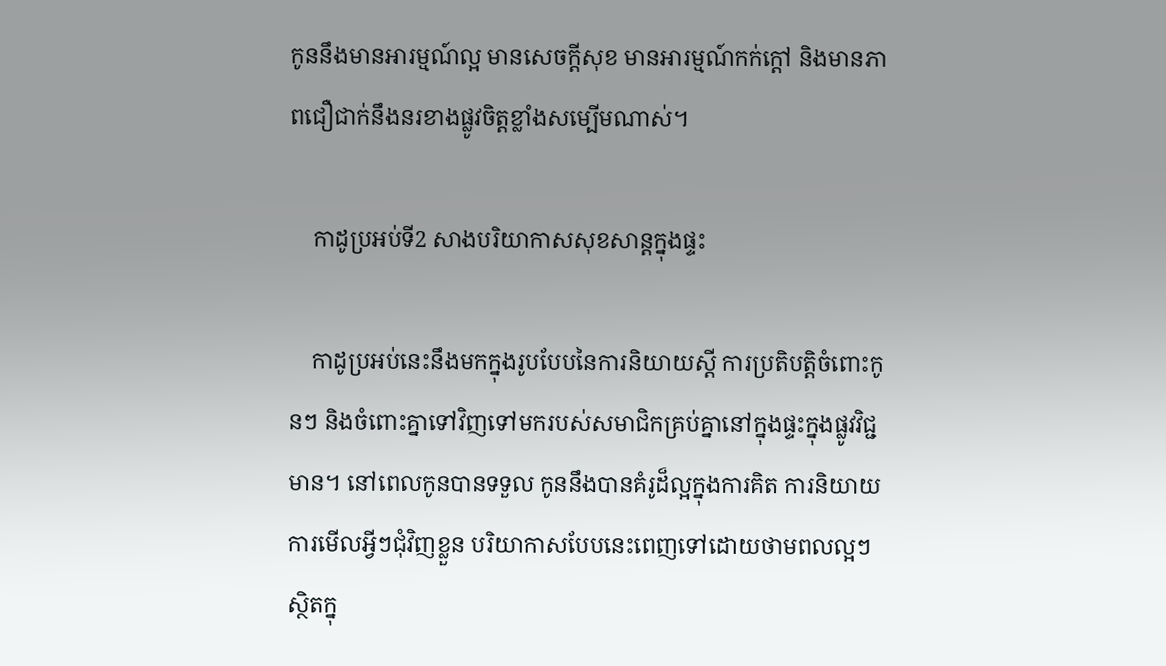កូននឹងមានអារម្មណ៍ល្អ មានសេចក្ដីសុខ មានអារម្មណ៍កក់ក្ដៅ និងមានភាពជឿជាក់នឹងនរខាងផ្លូវចិត្តខ្លាំងសម្បើមណាស់។

    កាដូប្រអប់ទី2 សាងបរិយាកាសសុខសាន្តក្នុងផ្ទះ

    កាដូប្រអប់នេះនឹងមកក្នុងរូបបែបនៃការនិយាយស្ដី ការប្រតិបត្តិចំពោះកូនៗ និងចំពោះគ្នាទៅវិញទៅមករបស់សមាជិកគ្រប់គ្នានៅក្នុងផ្ទះក្នុងផ្លូវវិជ្ជមាន។ នៅពេលកូនបានទទួល កូននឹងបានគំរូដ៏ល្អក្នុងការគិត ការនិយាយ ការមើលអ្វីៗជុំវិញខ្លួន បរិយាកាសបែបនេះពេញទៅដោយថាមពលល្អៗ ស្ថិតក្នុ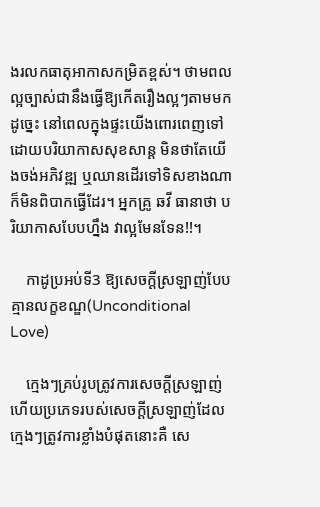ងរលកធាតុអាកាសកម្រិតខ្ពស់។ ថាមពលល្អច្បាស់ជានឹងធ្វើឱ្យកើតរឿងល្អៗតាមមក ដូច្នេះ នៅពេលក្នុងផ្ទះយើងពោរពេញទៅដោយបរិយាកាសសុខសាន្ត មិនថាតែយើងចង់អភិវឌ្ឍ ឬឈានដើរទៅទិសខាងណា ក៏មិនពិបាកធ្វើដែរ។ អ្នកគ្រូ ឆវី ធានាថា បរិយាកាសបែបហ្នឹង វាល្អមែនទែន!!។

    កាដូប្រអប់ទី3 ឱ្យសេចក្ដីស្រឡាញ់បែបគ្មានលក្ខខណ្ឌ(Unconditional Love)

    ក្មេងៗគ្រប់រូបត្រូវការសេចក្ដីស្រឡាញ់ ហើយប្រភេទរបស់សេចក្ដីស្រឡាញ់ដែលក្មេងៗត្រូវការខ្លាំងបំផុតនោះគឺ សេ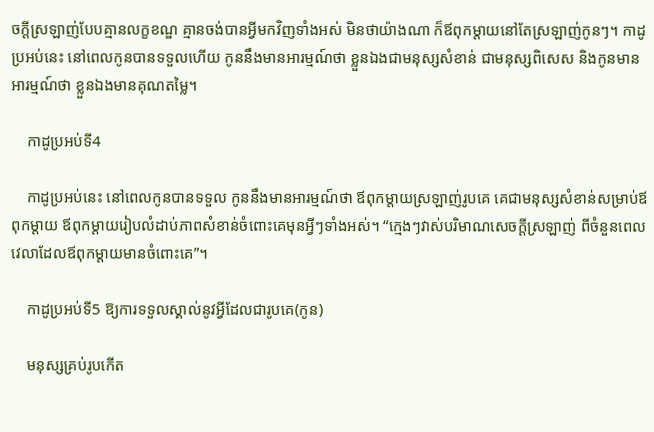ចក្ដីស្រឡាញ់បែបគ្មានលក្ខខណ្ឌ គ្មានចង់បានអ្វីមកវិញទាំងអស់ មិនថាយ៉ាងណា ក៏ឪពុកម្ដាយនៅតែស្រឡាញ់កូនៗ។ កាដូប្រអប់នេះ នៅពេលកូនបានទទួលហើយ កូននឹងមានអារម្មណ៍ថា ខ្លួនឯងជាមនុស្សសំខាន់ ជាមនុស្សពិសេស និងកូនមានអារម្មណ៍ថា ខ្លួនឯងមានគុណតម្លៃ។

    កាដូប្រអប់ទី4

    កាដូប្រអប់នេះ នៅពេលកូនបានទទួល កូននឹងមានអារម្មណ៍ថា ឪពុកម្ដាយស្រឡាញ់រូបគេ គេជាមនុស្សសំខាន់សម្រាប់ឪពុកម្ដាយ ឪពុកម្ដាយរៀបលំដាប់ភាពសំខាន់ចំពោះគេមុនអ្វីៗទាំងអស់។ “ក្មេងៗវាស់បរិមាណសេចក្ដីស្រឡាញ់ ពីចំនួនពេលវេលាដែលឪពុកម្ដាយមានចំពោះគេ”។

    កាដូប្រអប់ទី5 ឱ្យការទទួលស្គាល់នូវអ្វីដែលជារូបគេ(កូន)

    មនុស្សគ្រប់រូបកើត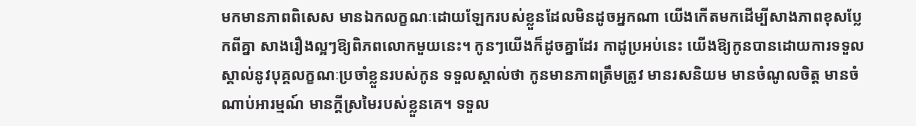មកមានភាពពិសេស មានឯកលក្ខណៈដោយឡែករបស់ខ្លួនដែលមិនដូចអ្នកណា យើងកើតមកដើម្បីសាងភាពខុសប្លែកពីគ្នា សាងរឿងល្អៗឱ្យពិភពលោកមួយនេះ។ កូនៗយើងក៏ដូចគ្នាដែរ កាដូប្រអប់នេះ យើងឱ្យកូនបានដោយការទទួលស្គាល់នូវបុគ្គលក្ខណៈប្រចាំខ្លួនរបស់កូន ទទួលស្គាល់ថា កូនមានភាពត្រឹមត្រូវ មានរសនិយម មានចំណូលចិត្ត មានចំណាប់អារម្មណ៍ មានក្ដីស្រមៃរបស់ខ្លួនគេ។ ទទួល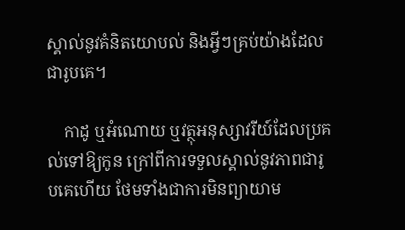ស្គាល់នូវគំនិតយោបល់ និងអ្វីៗគ្រប់យ៉ាងដែលជារូបគេ។

    កាដូ ឬអំណោយ ឬវត្ថុអនុស្សាវរីយ៍ដែលប្រគល់ទៅឱ្យកូន ក្រៅពីការទទួលស្គាល់នូវភាពជារូបគេហើយ ថែមទាំងជាការមិនព្យាយាម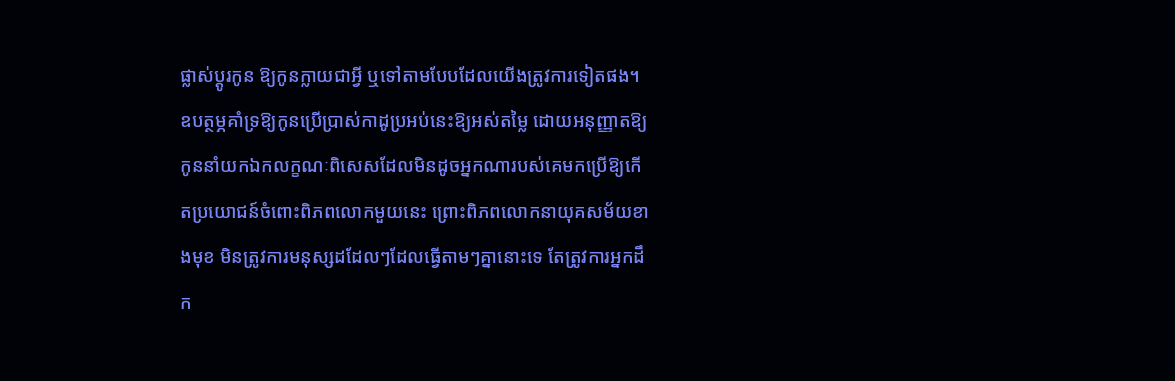ផ្លាស់ប្ដូរកូន ឱ្យកូនក្លាយជាអ្វី ឬទៅតាមបែបដែលយើងត្រូវការទៀតផង។ ឧបត្ថម្ភគាំទ្រឱ្យកូនប្រើប្រាស់កាដូប្រអប់នេះឱ្យអស់តម្លៃ ដោយអនុញ្ញាតឱ្យកូននាំយកឯកលក្ខណៈពិសេសដែលមិនដូចអ្នកណារបស់គេមកប្រើឱ្យកើតប្រយោជន៍ចំពោះពិភពលោកមួយនេះ ព្រោះពិភពលោកនាយុគសម័យខាងមុខ មិនត្រូវការមនុស្សដដែលៗដែលធ្វើតាមៗគ្នានោះទេ តែត្រូវការអ្នកដឹក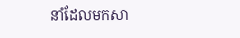នាំដែលមកសា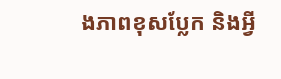ងភាពខុសប្លែក និងអ្វី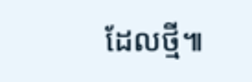ដែលថ្មី៕